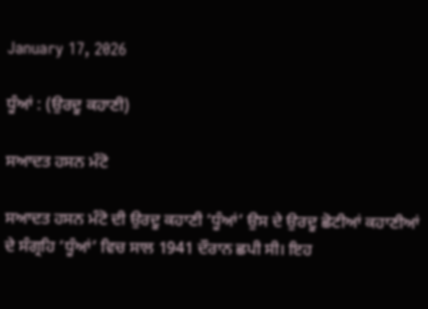January 17, 2026

ਧੂੰਆਂ : (ਉਰਦੂ ਕਹਾਣੀ)

ਸਆਦਤ ਹਸਨ ਮੰਟੋ

ਸਆਦਤ ਹਸਨ ਮੰਟੋ ਦੀ ਉਰਦੂ ਕਹਾਣੀ ‘ਧੂੰਆਂ’ ਉਸ ਦੇ ਉਰਦੂ ਛੋਟੀਆਂ ਕਹਾਣੀਆਂ ਦੇ ਸੰਗ੍ਰਹਿ ‘ਧੂੰਆਂ’ ਵਿਚ ਸਾਲ 1941 ਦੌਰਾਨ ਛਪੀ ਸੀ। ਇਹ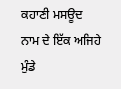ਕਹਾਣੀ ਮਸਊਦ ਨਾਮ ਦੇ ਇੱਕ ਅਜਿਹੇ ਮੁੰਡੇ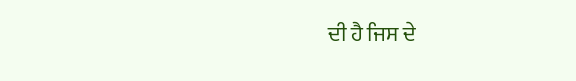ਦੀ ਹੈ ਜਿਸ ਦੇ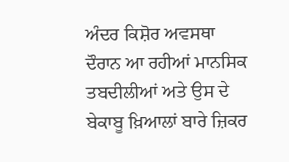ਅੰਦਰ ਕਿਸ਼ੋਰ ਅਵਸਥਾ ਦੌਰਾਨ ਆ ਰਹੀਆਂ ਮਾਨਸਿਕ ਤਬਦੀਲੀਆਂ ਅਤੇ ਉਸ ਦੇ ਬੇਕਾਬੂ ਖ਼ਿਆਲਾਂ ਬਾਰੇ ਜ਼ਿਕਰ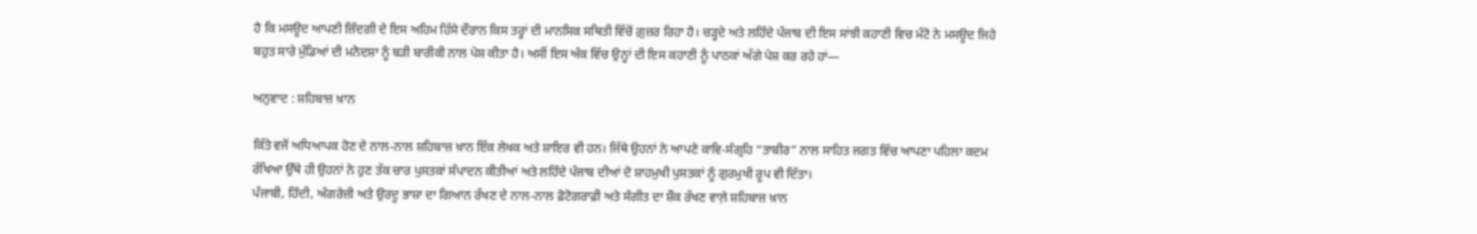ਹੈ ਕਿ ਮਸਊਦ ਆਪਣੀ ਜ਼ਿੰਦਗੀ ਦੇ ਇਸ ਅਹਿਮ ਹਿੱਸੇ ਦੌਰਾਨ ਕਿਸ ਤਰ੍ਹਾਂ ਦੀ ਮਾਨਸਿਕ ਸਥਿਤੀ ਵਿੱਚੋਂ ਗ਼ੁਜ਼ਰ ਰਿਹਾ ਹੈ। ਚੜ੍ਹਦੇ ਅਤੇ ਲਹਿੰਦੇ ਪੰਜਾਬ ਦੀ ਇਸ ਸਾਂਝੀ ਕਹਾਣੀ ਵਿਚ ਮੰਟੋ ਨੇ ਮਸਊਦ ਜਿਹੇ ਬਹੁਤ ਸਾਰੇ ਮੁੰਡਿਆਂ ਦੀ ਮਨੋਦਸ਼ਾ ਨੂੰ ਬੜੀ ਬਾਰੀਕੀ ਨਾਲ ਪੇਸ਼ ਕੀਤਾ ਹੈ। ਅਸੀਂ ਇਸ ਅੰਕ ਵਿੱਚ ਉਨ੍ਹਾਂ ਦੀ ਇਸ ਕਹਾਣੀ ਨੂੰ ਪਾਠਕਾਂ ਅੱਗੇ ਪੇਸ਼ ਕਰ ਰਹੇ ਹਾਂ—

ਅਨੁਵਾਦ : ਸ਼ਹਿਬਾਜ਼ ਖ਼ਾਨ

ਕਿੱਤੇ ਵਜੋਂ ਅਧਿਆਪਕ ਹੋਣ ਦੇ ਨਾਲ-ਨਾਲ ਸ਼ਹਿਬਾਜ਼ ਖ਼ਾਨ ਇੱਕ ਲੇਖਕ ਅਤੇ ਸ਼ਾਇਰ ਵੀ ਹਨ। ਜਿੱਥੇ ਉਹਨਾਂ ਨੇ ਆਪਣੇ ਕਾਵਿ-ਸੰਗ੍ਰਹਿ “ਤਾਬੀਰ” ਨਾਲ ਸਾਹਿਤ ਜਗਤ ਵਿੱਚ ਆਪਣਾ ਪਹਿਲਾ ਕਦਮ ਰੱਖਿਆ ਉੱਥੇ ਹੀ ਉਹਨਾਂ ਨੇ ਹੁਣ ਤੱਕ ਚਾਰ ਪੁਸਤਕਾਂ ਸੰਪਾਦਨ ਕੀਤੀਆਂ ਅਤੇ ਲਹਿੰਦੇ ਪੰਜਾਬ ਦੀਆਂ ਦੋ ਸ਼ਾਹਮੁਖੀ ਪੁਸਤਕਾਂ ਨੂੰ ਗੁਰਮੁਖੀ ਰੂਪ ਵੀ ਦਿੱਤਾ।
ਪੰਜਾਬੀ, ਹਿੰਦੀ, ਅੰਗਰੇਜ਼ੀ ਅਤੇ ਉਰਦੂ ਭਾਸ਼ਾ ਦਾ ਗਿਆਨ ਰੱਖਣ ਦੇ ਨਾਲ-ਨਾਲ ਫ਼ੋਟੋਗਰਾਫ਼ੀ ਅਤੇ ਸੰਗੀਤ ਦਾ ਸ਼ੌਕ ਰੱਖਣ ਵਾਲ਼ੇ ਸ਼ਹਿਬਾਜ਼ ਖ਼ਾਨ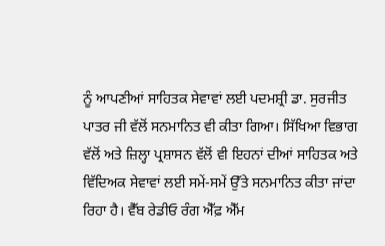ਨੂੰ ਆਪਣੀਆਂ ਸਾਹਿਤਕ ਸੇਵਾਵਾਂ ਲਈ ਪਦਮਸ਼੍ਰੀ ਡਾ. ਸੁਰਜੀਤ ਪਾਤਰ ਜੀ ਵੱਲੋਂ ਸਨਮਾਨਿਤ ਵੀ ਕੀਤਾ ਗਿਆ। ਸਿੱਖਿਆ ਵਿਭਾਗ ਵੱਲੋਂ ਅਤੇ ਜ਼ਿਲ੍ਹਾ ਪ੍ਰਸ਼ਾਸਨ ਵੱਲੋਂ ਵੀ ਇਹਨਾਂ ਦੀਆਂ ਸਾਹਿਤਕ ਅਤੇ ਵਿੱਦਿਅਕ ਸੇਵਾਵਾਂ ਲਈ ਸਮੇਂ-ਸਮੇਂ ਉੱਤੇ ਸਨਮਾਨਿਤ ਕੀਤਾ ਜਾਂਦਾ ਰਿਹਾ ਹੈ। ਵੈੱਬ ਰੇਡੀਓ ਰੰਗ ਐੱਫ਼ ਐੱਮ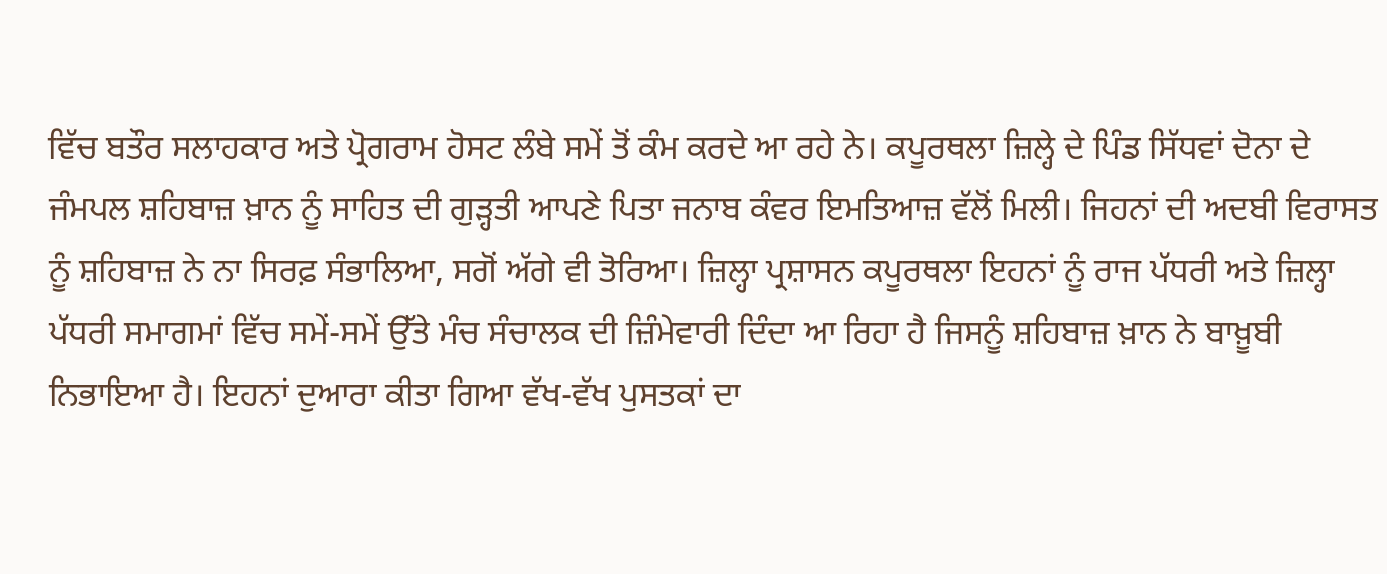ਵਿੱਚ ਬਤੌਰ ਸਲਾਹਕਾਰ ਅਤੇ ਪ੍ਰੋਗਰਾਮ ਹੋਸਟ ਲੰਬੇ ਸਮੇਂ ਤੋਂ ਕੰਮ ਕਰਦੇ ਆ ਰਹੇ ਨੇ। ਕਪੂਰਥਲਾ ਜ਼ਿਲ੍ਹੇ ਦੇ ਪਿੰਡ ਸਿੱਧਵਾਂ ਦੋਨਾ ਦੇ ਜੰਮਪਲ ਸ਼ਹਿਬਾਜ਼ ਖ਼ਾਨ ਨੂੰ ਸਾਹਿਤ ਦੀ ਗੁੜ੍ਹਤੀ ਆਪਣੇ ਪਿਤਾ ਜਨਾਬ ਕੰਵਰ ਇਮਤਿਆਜ਼ ਵੱਲੋਂ ਮਿਲੀ। ਜਿਹਨਾਂ ਦੀ ਅਦਬੀ ਵਿਰਾਸਤ ਨੂੰ ਸ਼ਹਿਬਾਜ਼ ਨੇ ਨਾ ਸਿਰਫ਼ ਸੰਭਾਲਿਆ, ਸਗੋਂ ਅੱਗੇ ਵੀ ਤੋਰਿਆ। ਜ਼ਿਲ੍ਹਾ ਪ੍ਰਸ਼ਾਸਨ ਕਪੂਰਥਲਾ ਇਹਨਾਂ ਨੂੰ ਰਾਜ ਪੱਧਰੀ ਅਤੇ ਜ਼ਿਲ੍ਹਾ ਪੱਧਰੀ ਸਮਾਗਮਾਂ ਵਿੱਚ ਸਮੇਂ-ਸਮੇਂ ਉੱਤੇ ਮੰਚ ਸੰਚਾਲਕ ਦੀ ਜ਼ਿੰਮੇਵਾਰੀ ਦਿੰਦਾ ਆ ਰਿਹਾ ਹੈ ਜਿਸਨੂੰ ਸ਼ਹਿਬਾਜ਼ ਖ਼ਾਨ ਨੇ ਬਾਖ਼ੂਬੀ ਨਿਭਾਇਆ ਹੈ। ਇਹਨਾਂ ਦੁਆਰਾ ਕੀਤਾ ਗਿਆ ਵੱਖ-ਵੱਖ ਪੁਸਤਕਾਂ ਦਾ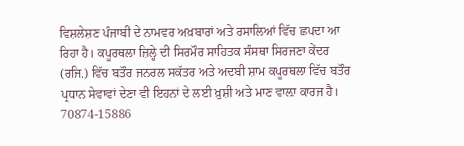ਵਿਸ਼ਲੇਸ਼ਣ ਪੰਜਾਬੀ ਦੇ ਨਾਮਵਰ ਅਖ਼ਬਾਰਾਂ ਅਤੇ ਰਸਾਲਿਆਂ ਵਿੱਚ ਛਪਦਾ ਆ ਰਿਹਾ ਹੈ। ਕਪੂਰਥਲਾ ਜ਼ਿਲ੍ਹੇ ਦੀ ਸਿਰਮੌਰ ਸਾਹਿਤਕ ਸੰਸਥਾ ਸਿਰਜਣਾ ਕੇਂਦਰ (ਰਜਿ.) ਵਿੱਚ ਬਤੌਰ ਜਨਰਲ ਸਕੱਤਰ ਅਤੇ ਅਦਬੀ ਸ਼ਾਮ ਕਪੂਰਥਲਾ ਵਿੱਚ ਬਤੌਰ ਪ੍ਰਧਾਨ ਸੇਵਾਵਾਂ ਦੇਣਾ ਵੀ ਇਹਨਾਂ ਦੇ ਲਈ ਖ਼ੁਸ਼ੀ ਅਤੇ ਮਾਣ ਵਾਲ਼ਾ ਕਾਰਜ ਹੈ।
70874-15886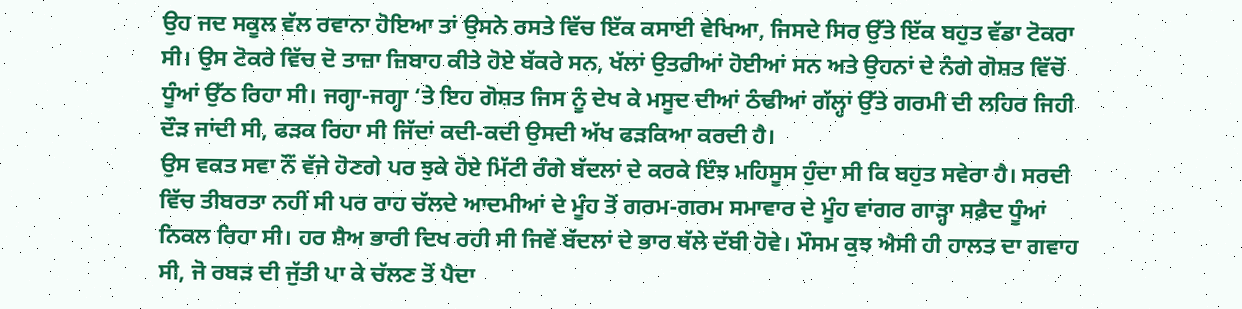ਉਹ ਜਦ ਸਕੂਲ ਵੱਲ ਰਵਾਨਾ ਹੋਇਆ ਤਾਂ ਉਸਨੇ ਰਸਤੇ ਵਿੱਚ ਇੱਕ ਕਸਾਈ ਵੇਖਿਆ, ਜਿਸਦੇ ਸਿਰ ਉੱਤੇ ਇੱਕ ਬਹੁਤ ਵੱਡਾ ਟੋਕਰਾ ਸੀ। ਉਸ ਟੋਕਰੇ ਵਿੱਚ ਦੋ ਤਾਜ਼ਾ ਜ਼ਿਬਾਹ ਕੀਤੇ ਹੋਏ ਬੱਕਰੇ ਸਨ, ਖੱਲਾਂ ਉਤਰੀਆਂ ਹੋਈਆਂ ਸਨ ਅਤੇ ਉਹਨਾਂ ਦੇ ਨੰਗੇ ਗੋਸ਼ਤ ਵਿੱਚੋਂ ਧੂੰਆਂ ਉੱਠ ਰਿਹਾ ਸੀ। ਜਗ੍ਹਾ-ਜਗ੍ਹਾ ‘ਤੇ ਇਹ ਗੋਸ਼ਤ ਜਿਸ ਨੂੰ ਦੇਖ ਕੇ ਮਸੂਦ ਦੀਆਂ ਠੰਢੀਆਂ ਗੱਲ੍ਹਾਂ ਉੱਤੇ ਗਰਮੀ ਦੀ ਲਹਿਰ ਜਿਹੀ ਦੌੜ ਜਾਂਦੀ ਸੀ, ਫੜਕ ਰਿਹਾ ਸੀ ਜਿੱਦਾਂ ਕਦੀ-ਕਦੀ ਉਸਦੀ ਅੱਖ ਫੜਕਿਆ ਕਰਦੀ ਹੈ।
ਉਸ ਵਕਤ ਸਵਾ ਨੌਂ ਵੱਜੇ ਹੋਣਗੇ ਪਰ ਝੁਕੇ ਹੋਏ ਮਿੱਟੀ ਰੰਗੇ ਬੱਦਲਾਂ ਦੇ ਕਰਕੇ ਇੰਝ ਮਹਿਸੂਸ ਹੁੰਦਾ ਸੀ ਕਿ ਬਹੁਤ ਸਵੇਰਾ ਹੈ। ਸਰਦੀ ਵਿੱਚ ਤੀਬਰਤਾ ਨਹੀਂ ਸੀ ਪਰ ਰਾਹ ਚੱਲਦੇ ਆਦਮੀਆਂ ਦੇ ਮੂੰਹ ਤੋਂ ਗਰਮ-ਗਰਮ ਸਮਾਵਾਰ ਦੇ ਮੂੰਹ ਵਾਂਗਰ ਗਾੜ੍ਹਾ ਸਫ਼ੈਦ ਧੂੰਆਂ ਨਿਕਲ ਰਿਹਾ ਸੀ। ਹਰ ਸ਼ੈਅ ਭਾਰੀ ਦਿਖ ਰਹੀ ਸੀ ਜਿਵੇਂ ਬੱਦਲਾਂ ਦੇ ਭਾਰ ਥੱਲੇ ਦੱਬੀ ਹੋਵੇ। ਮੌਸਮ ਕੁਝ ਐਸੀ ਹੀ ਹਾਲਤ ਦਾ ਗਵਾਹ ਸੀ, ਜੋ ਰਬੜ ਦੀ ਜੁੱਤੀ ਪਾ ਕੇ ਚੱਲਣ ਤੋਂ ਪੈਦਾ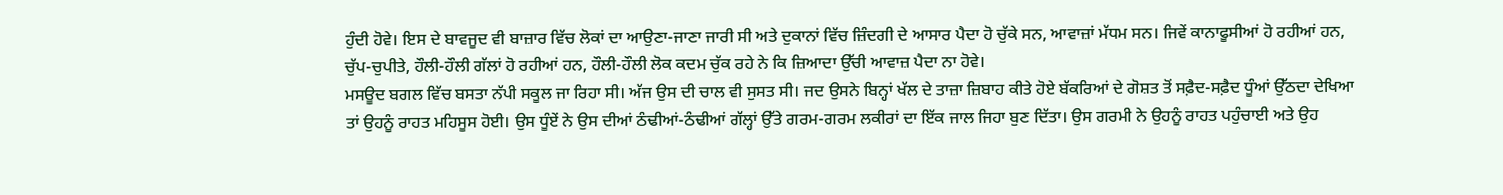ਹੁੰਦੀ ਹੋਵੇ। ਇਸ ਦੇ ਬਾਵਜੂਦ ਵੀ ਬਾਜ਼ਾਰ ਵਿੱਚ ਲੋਕਾਂ ਦਾ ਆਉਣਾ-ਜਾਣਾ ਜਾਰੀ ਸੀ ਅਤੇ ਦੁਕਾਨਾਂ ਵਿੱਚ ਜ਼ਿੰਦਗੀ ਦੇ ਆਸਾਰ ਪੈਦਾ ਹੋ ਚੁੱਕੇ ਸਨ, ਆਵਾਜ਼ਾਂ ਮੱਧਮ ਸਨ। ਜਿਵੇਂ ਕਾਨਾਫੂਸੀਆਂ ਹੋ ਰਹੀਆਂ ਹਨ, ਚੁੱਪ-ਚੁਪੀਤੇ, ਹੌਲੀ-ਹੌਲੀ ਗੱਲਾਂ ਹੋ ਰਹੀਆਂ ਹਨ, ਹੌਲੀ-ਹੌਲੀ ਲੋਕ ਕਦਮ ਚੁੱਕ ਰਹੇ ਨੇ ਕਿ ਜ਼ਿਆਦਾ ਉੱਚੀ ਆਵਾਜ਼ ਪੈਦਾ ਨਾ ਹੋਵੇ।
ਮਸਊਦ ਬਗਲ ਵਿੱਚ ਬਸਤਾ ਨੱਪੀ ਸਕੂਲ ਜਾ ਰਿਹਾ ਸੀ। ਅੱਜ ਉਸ ਦੀ ਚਾਲ ਵੀ ਸੁਸਤ ਸੀ। ਜਦ ਉਸਨੇ ਬਿਨ੍ਹਾਂ ਖੱਲ ਦੇ ਤਾਜ਼ਾ ਜ਼ਿਬਾਹ ਕੀਤੇ ਹੋਏ ਬੱਕਰਿਆਂ ਦੇ ਗੋਸ਼ਤ ਤੋਂ ਸਫ਼ੈਦ-ਸਫ਼ੈਦ ਧੂੰਆਂ ਉੱਠਦਾ ਦੇਖਿਆ ਤਾਂ ਉਹਨੂੰ ਰਾਹਤ ਮਹਿਸੂਸ ਹੋਈ। ਉਸ ਧੂੰਏਂ ਨੇ ਉਸ ਦੀਆਂ ਠੰਢੀਆਂ-ਠੰਢੀਆਂ ਗੱਲ੍ਹਾਂ ਉੱਤੇ ਗਰਮ-ਗਰਮ ਲਕੀਰਾਂ ਦਾ ਇੱਕ ਜਾਲ ਜਿਹਾ ਬੁਣ ਦਿੱਤਾ। ਉਸ ਗਰਮੀ ਨੇ ਉਹਨੂੰ ਰਾਹਤ ਪਹੁੰਚਾਈ ਅਤੇ ਉਹ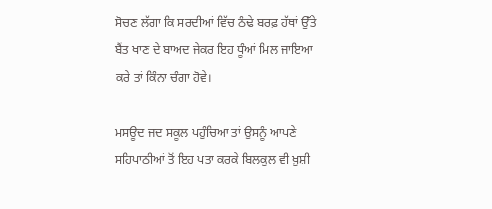ਸੋਚਣ ਲੱਗਾ ਕਿ ਸਰਦੀਆਂ ਵਿੱਚ ਠੰਢੇ ਬਰਫ਼ ਹੱਥਾਂ ਉੱਤੇ ਬੈਂਤ ਖਾਣ ਦੇ ਬਾਅਦ ਜੇਕਰ ਇਹ ਧੂੰਆਂ ਮਿਲ ਜਾਇਆ ਕਰੇ ਤਾਂ ਕਿੰਨਾ ਚੰਗਾ ਹੋਵੇ।

ਮਸਊਦ ਜਦ ਸਕੂਲ ਪਹੁੰਚਿਆ ਤਾਂ ਉਸਨੂੰ ਆਪਣੇ ਸਹਿਪਾਠੀਆਂ ਤੋਂ ਇਹ ਪਤਾ ਕਰਕੇ ਬਿਲਕੁਲ ਵੀ ਖ਼ੁਸ਼ੀ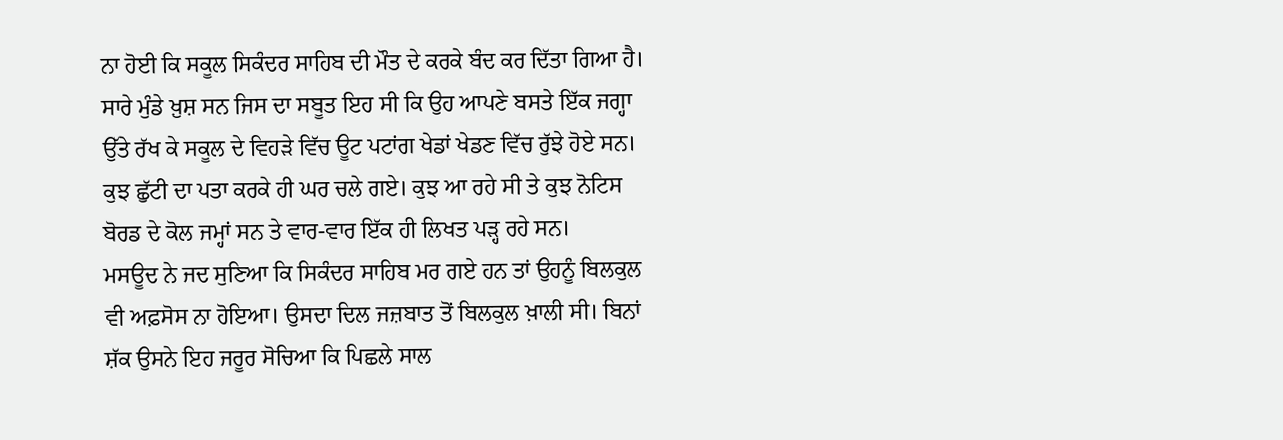ਨਾ ਹੋਈ ਕਿ ਸਕੂਲ ਸਿਕੰਦਰ ਸਾਹਿਬ ਦੀ ਮੌਤ ਦੇ ਕਰਕੇ ਬੰਦ ਕਰ ਦਿੱਤਾ ਗਿਆ ਹੈ। ਸਾਰੇ ਮੁੰਡੇ ਖ਼ੁਸ਼ ਸਨ ਜਿਸ ਦਾ ਸਬੂਤ ਇਹ ਸੀ ਕਿ ਉਹ ਆਪਣੇ ਬਸਤੇ ਇੱਕ ਜਗ੍ਹਾ ਉੱਤੇ ਰੱਖ ਕੇ ਸਕੂਲ ਦੇ ਵਿਹੜੇ ਵਿੱਚ ਊਟ ਪਟਾਂਗ ਖੇਡਾਂ ਖੇਡਣ ਵਿੱਚ ਰੁੱਝੇ ਹੋਏ ਸਨ। ਕੁਝ ਛੁੱਟੀ ਦਾ ਪਤਾ ਕਰਕੇ ਹੀ ਘਰ ਚਲੇ ਗਏ। ਕੁਝ ਆ ਰਹੇ ਸੀ ਤੇ ਕੁਝ ਨੋਟਿਸ ਬੋਰਡ ਦੇ ਕੋਲ ਜਮ੍ਹਾਂ ਸਨ ਤੇ ਵਾਰ-ਵਾਰ ਇੱਕ ਹੀ ਲਿਖਤ ਪੜ੍ਹ ਰਹੇ ਸਨ।
ਮਸਊਦ ਨੇ ਜਦ ਸੁਣਿਆ ਕਿ ਸਿਕੰਦਰ ਸਾਹਿਬ ਮਰ ਗਏ ਹਨ ਤਾਂ ਉਹਨੂੰ ਬਿਲਕੁਲ ਵੀ ਅਫ਼ਸੋਸ ਨਾ ਹੋਇਆ। ਉਸਦਾ ਦਿਲ ਜਜ਼ਬਾਤ ਤੋਂ ਬਿਲਕੁਲ ਖ਼ਾਲੀ ਸੀ। ਬਿਨਾਂ ਸ਼ੱਕ ਉਸਨੇ ਇਹ ਜਰੂਰ ਸੋਚਿਆ ਕਿ ਪਿਛਲੇ ਸਾਲ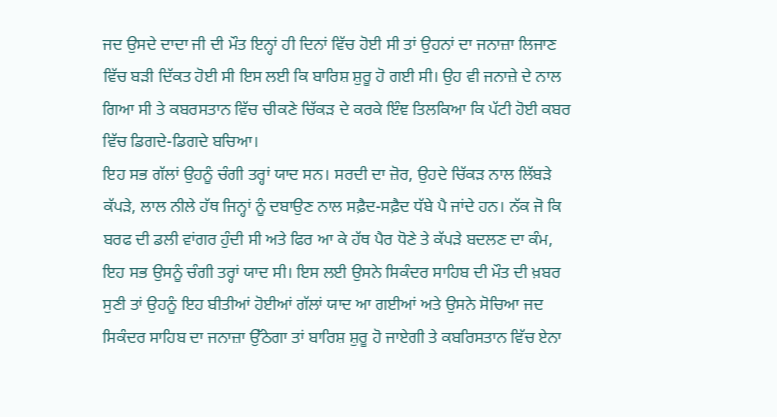ਜਦ ਉਸਦੇ ਦਾਦਾ ਜੀ ਦੀ ਮੌਤ ਇਨ੍ਹਾਂ ਹੀ ਦਿਨਾਂ ਵਿੱਚ ਹੋਈ ਸੀ ਤਾਂ ਉਹਨਾਂ ਦਾ ਜਨਾਜ਼ਾ ਲਿਜਾਣ ਵਿੱਚ ਬੜੀ ਦਿੱਕਤ ਹੋਈ ਸੀ ਇਸ ਲਈ ਕਿ ਬਾਰਿਸ਼ ਸ਼ੁਰੂ ਹੋ ਗਈ ਸੀ। ਉਹ ਵੀ ਜਨਾਜ਼ੇ ਦੇ ਨਾਲ ਗਿਆ ਸੀ ਤੇ ਕਬਰਸਤਾਨ ਵਿੱਚ ਚੀਕਣੇ ਚਿੱਕੜ ਦੇ ਕਰਕੇ ਇੰਞ ਤਿਲਕਿਆ ਕਿ ਪੱਟੀ ਹੋਈ ਕਬਰ ਵਿੱਚ ਡਿਗਦੇ-ਡਿਗਦੇ ਬਚਿਆ।
ਇਹ ਸਭ ਗੱਲਾਂ ਉਹਨੂੰ ਚੰਗੀ ਤਰ੍ਹਾਂ ਯਾਦ ਸਨ। ਸਰਦੀ ਦਾ ਜ਼ੋਰ, ਉਹਦੇ ਚਿੱਕੜ ਨਾਲ ਲਿੱਬੜੇ ਕੱਪੜੇ, ਲਾਲ ਨੀਲੇ ਹੱਥ ਜਿਨ੍ਹਾਂ ਨੂੰ ਦਬਾਉਣ ਨਾਲ ਸਫ਼ੈਦ-ਸਫ਼ੈਦ ਧੱਬੇ ਪੈ ਜਾਂਦੇ ਹਨ। ਨੱਕ ਜੋ ਕਿ ਬਰਫ ਦੀ ਡਲੀ ਵਾਂਗਰ ਹੁੰਦੀ ਸੀ ਅਤੇ ਫਿਰ ਆ ਕੇ ਹੱਥ ਪੈਰ ਧੋਣੇ ਤੇ ਕੱਪੜੇ ਬਦਲਣ ਦਾ ਕੰਮ, ਇਹ ਸਭ ਉਸਨੂੰ ਚੰਗੀ ਤਰ੍ਹਾਂ ਯਾਦ ਸੀ। ਇਸ ਲਈ ਉਸਨੇ ਸਿਕੰਦਰ ਸਾਹਿਬ ਦੀ ਮੌਤ ਦੀ ਖ਼ਬਰ ਸੁਣੀ ਤਾਂ ਉਹਨੂੰ ਇਹ ਬੀਤੀਆਂ ਹੋਈਆਂ ਗੱਲਾਂ ਯਾਦ ਆ ਗਈਆਂ ਅਤੇ ਉਸਨੇ ਸੋਚਿਆ ਜਦ ਸਿਕੰਦਰ ਸਾਹਿਬ ਦਾ ਜਨਾਜ਼ਾ ਉੱਠੇਗਾ ਤਾਂ ਬਾਰਿਸ਼ ਸ਼ੁਰੂ ਹੋ ਜਾਏਗੀ ਤੇ ਕਬਰਿਸਤਾਨ ਵਿੱਚ ਏਨਾ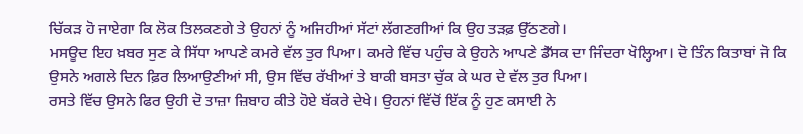ਚਿੱਕੜ ਹੋ ਜਾਏਗਾ ਕਿ ਲੋਕ ਤਿਲਕਣਗੇ ਤੇ ਉਹਨਾਂ ਨੂੰ ਅਜਿਹੀਆਂ ਸੱਟਾਂ ਲੱਗਣਗੀਆਂ ਕਿ ਉਹ ਤੜਫ਼ ਉੱਠਣਗੇ।
ਮਸਊਦ ਇਹ ਖ਼ਬਰ ਸੁਣ ਕੇ ਸਿੱਧਾ ਆਪਣੇ ਕਮਰੇ ਵੱਲ ਤੁਰ ਪਿਆ। ਕਮਰੇ ਵਿੱਚ ਪਹੁੰਚ ਕੇ ਉਹਨੇ ਆਪਣੇ ਡੈੱਸਕ ਦਾ ਜਿੰਦਰਾ ਖੋਲ੍ਹਿਆ। ਦੋ ਤਿੰਨ ਕਿਤਾਬਾਂ ਜੋ ਕਿ ਉਸਨੇ ਅਗਲੇ ਦਿਨ ਫ਼ਿਰ ਲਿਆਉਣੀਆਂ ਸੀ, ਉਸ ਵਿੱਚ ਰੱਖੀਆਂ ਤੇ ਬਾਕੀ ਬਸਤਾ ਚੁੱਕ ਕੇ ਘਰ ਦੇ ਵੱਲ ਤੁਰ ਪਿਆ।
ਰਸਤੇ ਵਿੱਚ ਉਸਨੇ ਫਿਰ ਉਹੀ ਦੋ ਤਾਜ਼ਾ ਜ਼ਿਬਾਹ ਕੀਤੇ ਹੋਏ ਬੱਕਰੇ ਦੇਖੇ। ਉਹਨਾਂ ਵਿੱਚੋਂ ਇੱਕ ਨੂੰ ਹੁਣ ਕਸਾਈ ਨੇ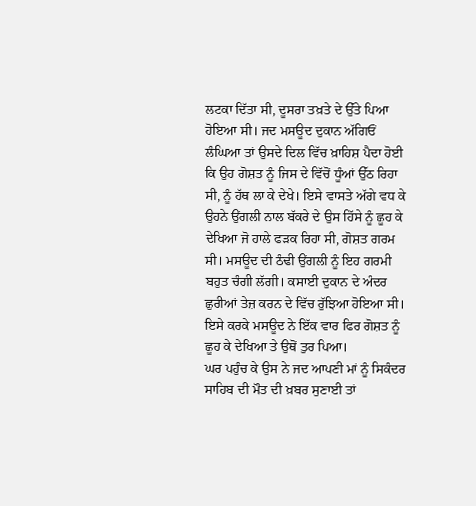ਲਟਕਾ ਦਿੱਤਾ ਸੀ, ਦੂਸਰਾ ਤਖ਼ਤੇ ਦੇ ਉੱਤੇ ਪਿਆ ਹੋਇਆ ਸੀ। ਜਦ ਮਸਊਦ ਦੁਕਾਨ ਅੱਗਿਓਂ ਲੰਘਿਆ ਤਾਂ ਉਸਦੇ ਦਿਲ ਵਿੱਚ ਖ਼ਾਹਿਸ਼ ਪੈਦਾ ਹੋਈ ਕਿ ਉਹ ਗੋਸ਼ਤ ਨੂੰ ਜਿਸ ਦੇ ਵਿੱਚੋਂ ਧੂੰਆਂ ਉੱਠ ਰਿਹਾ ਸੀ, ਨੂੰ ਹੱਥ ਲਾ ਕੇ ਦੇਖੇ। ਇਸੇ ਵਾਸਤੇ ਅੱਗੇ ਵਧ ਕੇ ਉਹਨੇ ਉਂਗਲੀ ਨਾਲ ਬੱਕਰੇ ਦੇ ਉਸ ਹਿੱਸੇ ਨੂੰ ਛੂਹ ਕੇ ਦੇਖਿਆ ਜੋ ਹਾਲੇ ਫੜਕ ਰਿਹਾ ਸੀ, ਗੋਸ਼ਤ ਗਰਮ ਸੀ। ਮਸਊਦ ਦੀ ਠੰਢੀ ਉਂਗਲੀ ਨੂੰ ਇਹ ਗਰਮੀ ਬਹੁਤ ਚੰਗੀ ਲੱਗੀ। ਕਸਾਈ ਦੁਕਾਨ ਦੇ ਅੰਦਰ ਛੁਰੀਆਂ ਤੇਜ਼ ਕਰਨ ਦੇ ਵਿੱਚ ਰੁੱਝਿਆ ਹੋਇਆ ਸੀ। ਇਸੇ ਕਰਕੇ ਮਸਊਦ ਨੇ ਇੱਕ ਵਾਰ ਫਿਰ ਗੋਸ਼ਤ ਨੂੰ ਛੂਹ ਕੇ ਦੇਖਿਆ ਤੇ ਉਥੋਂ ਤੁਰ ਪਿਆ।
ਘਰ ਪਹੁੰਚ ਕੇ ਉਸ ਨੇ ਜਦ ਆਪਣੀ ਮਾਂ ਨੂੰ ਸਿਕੰਦਰ ਸਾਹਿਬ ਦੀ ਮੌਤ ਦੀ ਖ਼ਬਰ ਸੁਣਾਈ ਤਾਂ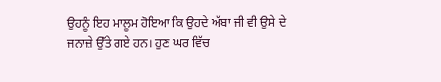ਉਹਨੂੰ ਇਹ ਮਾਲੂਮ ਹੋਇਆ ਕਿ ਉਹਦੇ ਅੱਬਾ ਜੀ ਵੀ ਉਸੇ ਦੇ ਜਨਾਜ਼ੇ ਉੱਤੇ ਗਏ ਹਨ। ਹੁਣ ਘਰ ਵਿੱਚ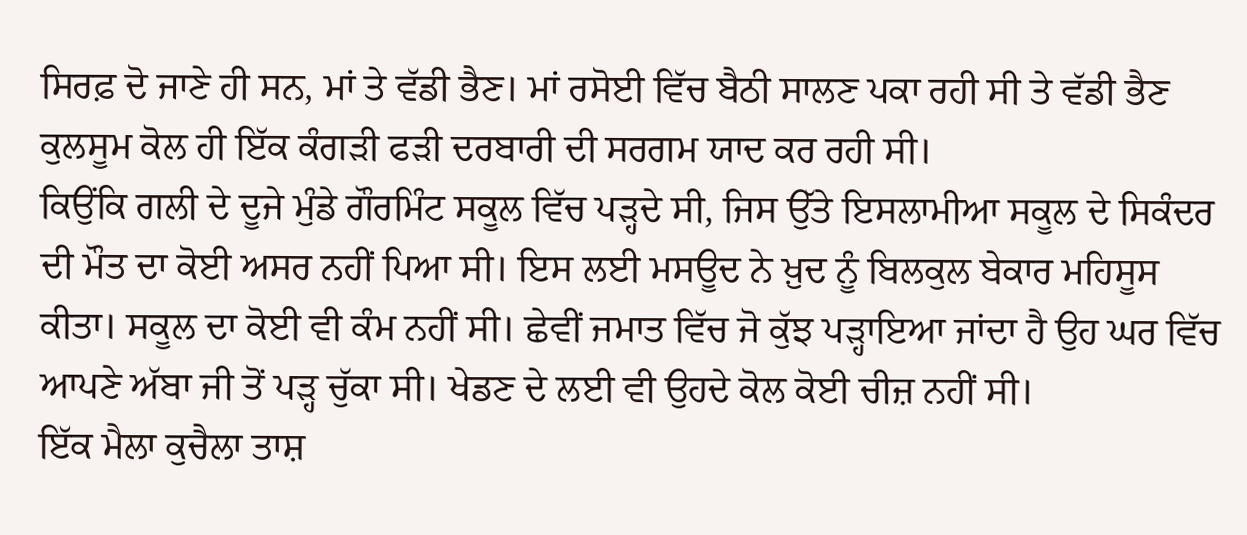ਸਿਰਫ਼ ਦੋ ਜਾਣੇ ਹੀ ਸਨ, ਮਾਂ ਤੇ ਵੱਡੀ ਭੈਣ। ਮਾਂ ਰਸੋਈ ਵਿੱਚ ਬੈਠੀ ਸਾਲਣ ਪਕਾ ਰਹੀ ਸੀ ਤੇ ਵੱਡੀ ਭੈਣ ਕੁਲਸੂਮ ਕੋਲ ਹੀ ਇੱਕ ਕੰਗੜੀ ਫੜੀ ਦਰਬਾਰੀ ਦੀ ਸਰਗਮ ਯਾਦ ਕਰ ਰਹੀ ਸੀ।
ਕਿਉਂਕਿ ਗਲੀ ਦੇ ਦੂਜੇ ਮੁੰਡੇ ਗੌਰਮਿੰਟ ਸਕੂਲ ਵਿੱਚ ਪੜ੍ਹਦੇ ਸੀ, ਜਿਸ ਉੱਤੇ ਇਸਲਾਮੀਆ ਸਕੂਲ ਦੇ ਸਿਕੰਦਰ ਦੀ ਮੌਤ ਦਾ ਕੋਈ ਅਸਰ ਨਹੀਂ ਪਿਆ ਸੀ। ਇਸ ਲਈ ਮਸਊਦ ਨੇ ਖ਼ੁਦ ਨੂੰ ਬਿਲਕੁਲ ਬੇਕਾਰ ਮਹਿਸੂਸ ਕੀਤਾ। ਸਕੂਲ ਦਾ ਕੋਈ ਵੀ ਕੰਮ ਨਹੀਂ ਸੀ। ਛੇਵੀਂ ਜਮਾਤ ਵਿੱਚ ਜੋ ਕੁੱਝ ਪੜ੍ਹਾਇਆ ਜਾਂਦਾ ਹੈ ਉਹ ਘਰ ਵਿੱਚ ਆਪਣੇ ਅੱਬਾ ਜੀ ਤੋਂ ਪੜ੍ਹ ਚੁੱਕਾ ਸੀ। ਖੇਡਣ ਦੇ ਲਈ ਵੀ ਉਹਦੇ ਕੋਲ ਕੋਈ ਚੀਜ਼ ਨਹੀਂ ਸੀ।
ਇੱਕ ਮੈਲਾ ਕੁਚੈਲਾ ਤਾਸ਼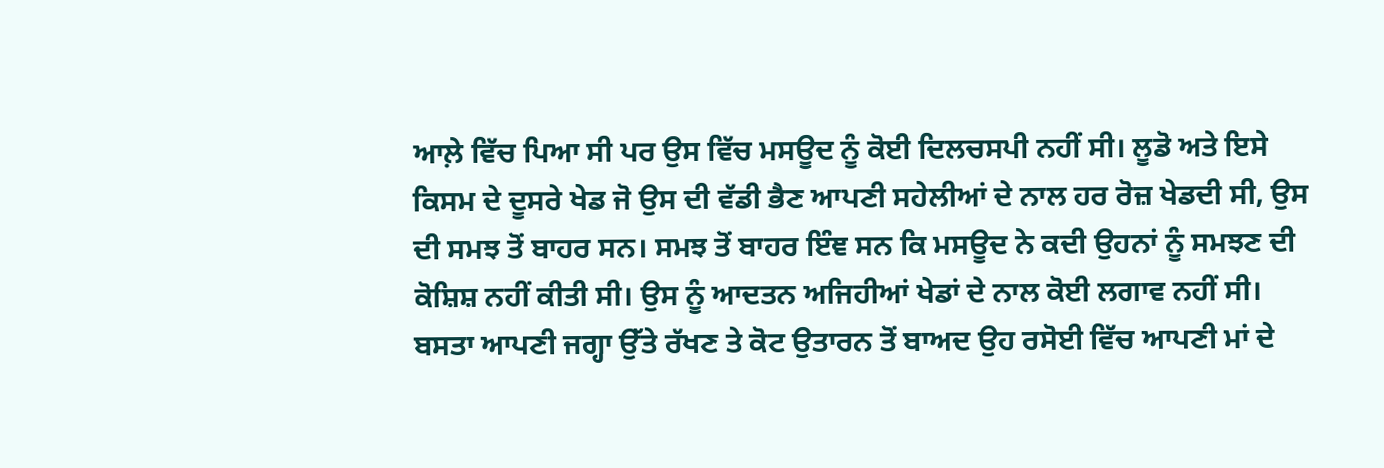ਆਲ਼ੇ ਵਿੱਚ ਪਿਆ ਸੀ ਪਰ ਉਸ ਵਿੱਚ ਮਸਊਦ ਨੂੰ ਕੋਈ ਦਿਲਚਸਪੀ ਨਹੀਂ ਸੀ। ਲੂਡੋ ਅਤੇ ਇਸੇ ਕਿਸਮ ਦੇ ਦੂਸਰੇ ਖੇਡ ਜੋ ਉਸ ਦੀ ਵੱਡੀ ਭੈਣ ਆਪਣੀ ਸਹੇਲੀਆਂ ਦੇ ਨਾਲ ਹਰ ਰੋਜ਼ ਖੇਡਦੀ ਸੀ, ਉਸ ਦੀ ਸਮਝ ਤੋਂ ਬਾਹਰ ਸਨ। ਸਮਝ ਤੋਂ ਬਾਹਰ ਇੰਞ ਸਨ ਕਿ ਮਸਊਦ ਨੇ ਕਦੀ ਉਹਨਾਂ ਨੂੰ ਸਮਝਣ ਦੀ ਕੋਸ਼ਿਸ਼ ਨਹੀਂ ਕੀਤੀ ਸੀ। ਉਸ ਨੂੰ ਆਦਤਨ ਅਜਿਹੀਆਂ ਖੇਡਾਂ ਦੇ ਨਾਲ ਕੋਈ ਲਗਾਵ ਨਹੀਂ ਸੀ।
ਬਸਤਾ ਆਪਣੀ ਜਗ੍ਹਾ ਉੱਤੇ ਰੱਖਣ ਤੇ ਕੋਟ ਉਤਾਰਨ ਤੋਂ ਬਾਅਦ ਉਹ ਰਸੋਈ ਵਿੱਚ ਆਪਣੀ ਮਾਂ ਦੇ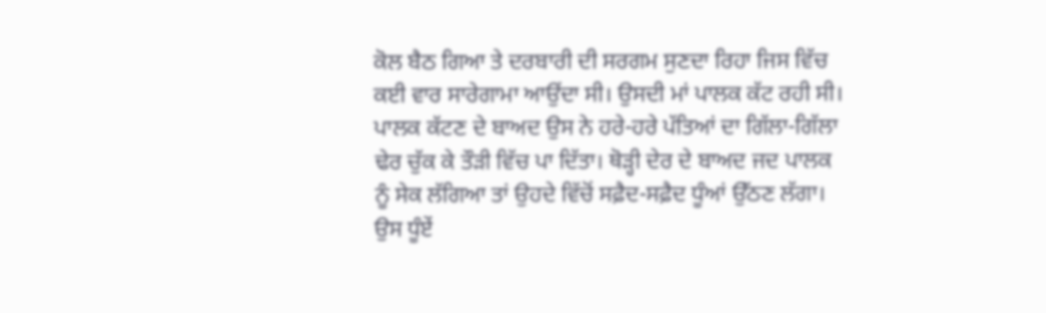ਕੋਲ ਬੈਠ ਗਿਆ ਤੇ ਦਰਬਾਰੀ ਦੀ ਸਰਗਮ ਸੁਣਦਾ ਰਿਹਾ ਜਿਸ ਵਿੱਚ ਕਈ ਵਾਰ ਸਾਰੇਗਾਮਾ ਆਉਂਦਾ ਸੀ। ਉਸਦੀ ਮਾਂ ਪਾਲਕ ਕੱਟ ਰਹੀ ਸੀ। ਪਾਲਕ ਕੱਟਣ ਦੇ ਬਾਅਦ ਉਸ ਨੇ ਹਰੇ-ਹਰੇ ਪੱਤਿਆਂ ਦਾ ਗਿੱਲਾ-ਗਿੱਲਾ ਢੇਰ ਚੁੱਕ ਕੇ ਤੌੜੀ ਵਿੱਚ ਪਾ ਦਿੱਤਾ। ਥੋੜ੍ਹੀ ਦੇਰ ਦੇ ਬਾਅਦ ਜਦ ਪਾਲਕ ਨੂੰ ਸੇਕ ਲੱਗਿਆ ਤਾਂ ਉਹਦੇ ਵਿੱਚੋਂ ਸਫ਼ੈਦ-ਸਫ਼ੈਦ ਧੂੰਆਂ ਉੱਠਣ ਲੱਗਾ। ਉਸ ਧੂੰਏਂ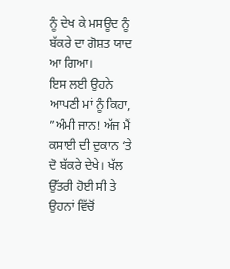ਨੂੰ ਦੇਖ ਕੇ ਮਸਊਦ ਨੂੰ ਬੱਕਰੇ ਦਾ ਗੋਸ਼ਤ ਯਾਦ ਆ ਗਿਆ।
ਇਸ ਲਈ ਉਹਨੇ ਆਪਣੀ ਮਾਂ ਨੂੰ ਕਿਹਾ, ”ਅੰਮੀ ਜਾਨ! ਅੱਜ ਮੈਂ ਕਸਾਈ ਦੀ ਦੁਕਾਨ ‘ਤੇ ਦੋ ਬੱਕਰੇ ਦੇਖੇ। ਖੱਲ ਉੱਤਰੀ ਹੋਈ ਸੀ ਤੇ ਉਹਨਾਂ ਵਿੱਚੋਂ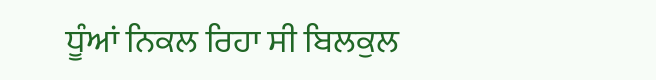ਧੂੰਆਂ ਨਿਕਲ ਰਿਹਾ ਸੀ ਬਿਲਕੁਲ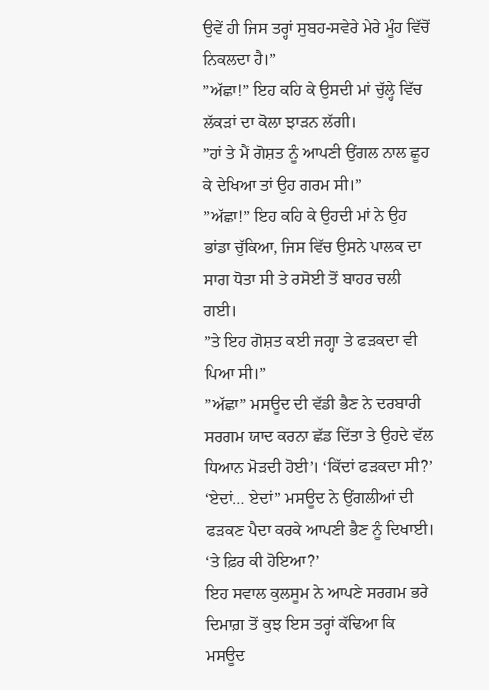ਉਵੇਂ ਹੀ ਜਿਸ ਤਰ੍ਹਾਂ ਸੁਬਹ-ਸਵੇਰੇ ਮੇਰੇ ਮੂੰਹ ਵਿੱਚੋਂ ਨਿਕਲਦਾ ਹੈ।”
”ਅੱਛਾ!” ਇਹ ਕਹਿ ਕੇ ਉਸਦੀ ਮਾਂ ਚੁੱਲ੍ਹੇ ਵਿੱਚ ਲੱਕੜਾਂ ਦਾ ਕੋਲਾ ਝਾੜਨ ਲੱਗੀ।
”ਹਾਂ ਤੇ ਮੈਂ ਗੋਸ਼ਤ ਨੂੰ ਆਪਣੀ ਉਂਗਲ ਨਾਲ ਛੂਹ ਕੇ ਦੇਖਿਆ ਤਾਂ ਉਹ ਗਰਮ ਸੀ।”
”ਅੱਛਾ!” ਇਹ ਕਹਿ ਕੇ ਉਹਦੀ ਮਾਂ ਨੇ ਉਹ ਭਾਂਡਾ ਚੁੱਕਿਆ, ਜਿਸ ਵਿੱਚ ਉਸਨੇ ਪਾਲਕ ਦਾ ਸਾਗ ਧੋਤਾ ਸੀ ਤੇ ਰਸੋਈ ਤੋਂ ਬਾਹਰ ਚਲੀ ਗਈ।
”ਤੇ ਇਹ ਗੋਸ਼ਤ ਕਈ ਜਗ੍ਹਾ ਤੇ ਫੜਕਦਾ ਵੀ ਪਿਆ ਸੀ।”
”ਅੱਛਾ” ਮਸਊਦ ਦੀ ਵੱਡੀ ਭੈਣ ਨੇ ਦਰਬਾਰੀ ਸਰਗਮ ਯਾਦ ਕਰਨਾ ਛੱਡ ਦਿੱਤਾ ਤੇ ਉਹਦੇ ਵੱਲ ਧਿਆਨ ਮੋੜਦੀ ਹੋਈ’। ‘ਕਿੱਦਾਂ ਫੜਕਦਾ ਸੀ?’
‘ਏਦਾਂ… ਏਦਾਂ” ਮਸਊਦ ਨੇ ਉਂਗਲੀਆਂ ਦੀ ਫੜਕਣ ਪੈਦਾ ਕਰਕੇ ਆਪਣੀ ਭੈਣ ਨੂੰ ਦਿਖਾਈ।
‘ਤੇ ਫ਼ਿਰ ਕੀ ਹੋਇਆ?’
ਇਹ ਸਵਾਲ ਕੁਲਸੂਮ ਨੇ ਆਪਣੇ ਸਰਗਮ ਭਰੇ ਦਿਮਾਗ਼ ਤੋਂ ਕੁਝ ਇਸ ਤਰ੍ਹਾਂ ਕੱਢਿਆ ਕਿ ਮਸਊਦ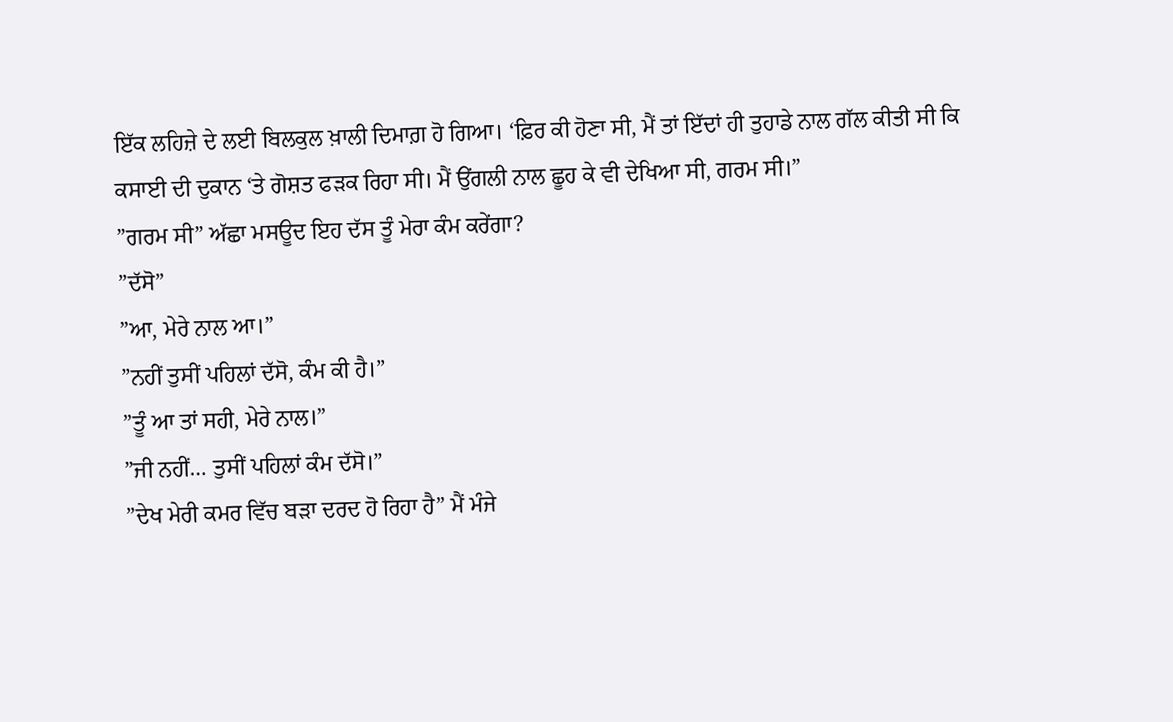ਇੱਕ ਲਹਿਜ਼ੇ ਦੇ ਲਈ ਬਿਲਕੁਲ ਖ਼ਾਲੀ ਦਿਮਾਗ਼ ਹੋ ਗਿਆ। ‘ਫ਼ਿਰ ਕੀ ਹੋਣਾ ਸੀ, ਮੈਂ ਤਾਂ ਇੱਦਾਂ ਹੀ ਤੁਹਾਡੇ ਨਾਲ ਗੱਲ ਕੀਤੀ ਸੀ ਕਿ ਕਸਾਈ ਦੀ ਦੁਕਾਨ ‘ਤੇ ਗੋਸ਼ਤ ਫੜਕ ਰਿਹਾ ਸੀ। ਮੈਂ ਉਂਗਲੀ ਨਾਲ ਛੂਹ ਕੇ ਵੀ ਦੇਖਿਆ ਸੀ, ਗਰਮ ਸੀ।”
”ਗਰਮ ਸੀ” ਅੱਛਾ ਮਸਊਦ ਇਹ ਦੱਸ ਤੂੰ ਮੇਰਾ ਕੰਮ ਕਰੇਂਗਾ?
”ਦੱਸੋ”
”ਆ, ਮੇਰੇ ਨਾਲ ਆ।”
”ਨਹੀਂ ਤੁਸੀਂ ਪਹਿਲਾਂ ਦੱਸੋ, ਕੰਮ ਕੀ ਹੈ।”
”ਤੂੰ ਆ ਤਾਂ ਸਹੀ, ਮੇਰੇ ਨਾਲ।”
”ਜੀ ਨਹੀਂ… ਤੁਸੀਂ ਪਹਿਲਾਂ ਕੰਮ ਦੱਸੋ।”
”ਦੇਖ ਮੇਰੀ ਕਮਰ ਵਿੱਚ ਬੜਾ ਦਰਦ ਹੋ ਰਿਹਾ ਹੈ” ਮੈਂ ਮੰਜੇ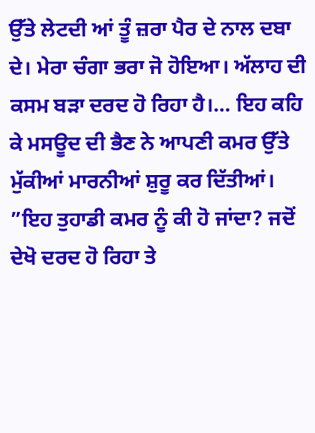ਉੱਤੇ ਲੇਟਦੀ ਆਂ ਤੂੰ ਜ਼ਰਾ ਪੈਰ ਦੇ ਨਾਲ ਦਬਾ ਦੇ। ਮੇਰਾ ਚੰਗਾ ਭਰਾ ਜੋ ਹੋਇਆ। ਅੱਲਾਹ ਦੀ ਕਸਮ ਬੜਾ ਦਰਦ ਹੋ ਰਿਹਾ ਹੈ।… ਇਹ ਕਹਿ ਕੇ ਮਸਊਦ ਦੀ ਭੈਣ ਨੇ ਆਪਣੀ ਕਮਰ ਉੱਤੇ ਮੁੱਕੀਆਂ ਮਾਰਨੀਆਂ ਸ਼ੁਰੂ ਕਰ ਦਿੱਤੀਆਂ।
”ਇਹ ਤੁਹਾਡੀ ਕਮਰ ਨੂੰ ਕੀ ਹੋ ਜਾਂਦਾ? ਜਦੋਂ ਦੇਖੋ ਦਰਦ ਹੋ ਰਿਹਾ ਤੇ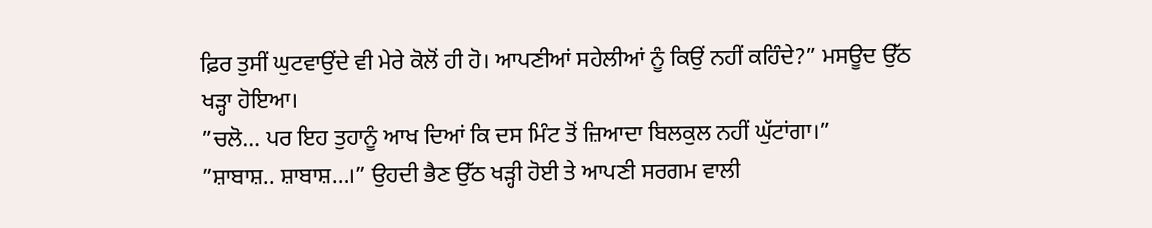ਫ਼ਿਰ ਤੁਸੀਂ ਘੁਟਵਾਉਂਦੇ ਵੀ ਮੇਰੇ ਕੋਲੋਂ ਹੀ ਹੋ। ਆਪਣੀਆਂ ਸਹੇਲੀਆਂ ਨੂੰ ਕਿਉਂ ਨਹੀਂ ਕਹਿੰਦੇ?” ਮਸਊਦ ਉੱਠ ਖੜ੍ਹਾ ਹੋਇਆ।
”ਚਲੋ… ਪਰ ਇਹ ਤੁਹਾਨੂੰ ਆਖ ਦਿਆਂ ਕਿ ਦਸ ਮਿੰਟ ਤੋਂ ਜ਼ਿਆਦਾ ਬਿਲਕੁਲ ਨਹੀਂ ਘੁੱਟਾਂਗਾ।”
”ਸ਼ਾਬਾਸ਼.. ਸ਼ਾਬਾਸ਼…।” ਉਹਦੀ ਭੈਣ ਉੱਠ ਖੜ੍ਹੀ ਹੋਈ ਤੇ ਆਪਣੀ ਸਰਗਮ ਵਾਲੀ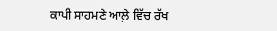ਕਾਪੀ ਸਾਹਮਣੇ ਆਲ਼ੇ ਵਿੱਚ ਰੱਖ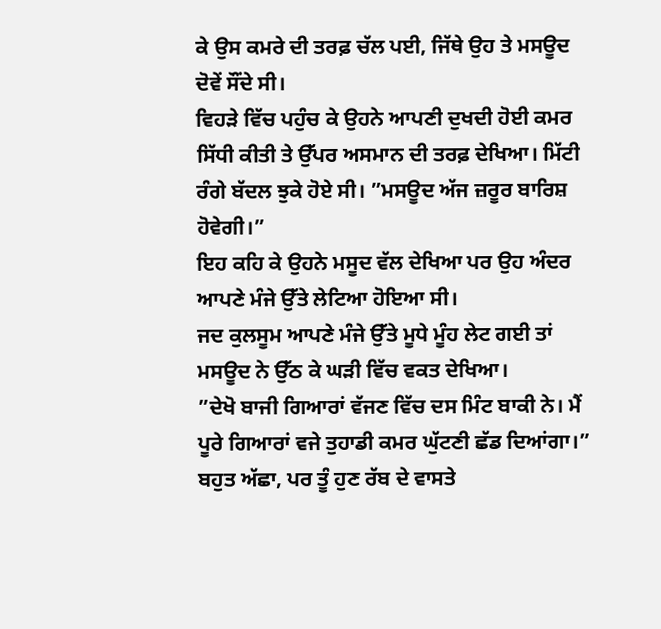ਕੇ ਉਸ ਕਮਰੇ ਦੀ ਤਰਫ਼ ਚੱਲ ਪਈ, ਜਿੱਥੇ ਉਹ ਤੇ ਮਸਊਦ ਦੋਵੇਂ ਸੌਂਦੇ ਸੀ।
ਵਿਹੜੇ ਵਿੱਚ ਪਹੁੰਚ ਕੇ ਉਹਨੇ ਆਪਣੀ ਦੁਖਦੀ ਹੋਈ ਕਮਰ ਸਿੱਧੀ ਕੀਤੀ ਤੇ ਉੱਪਰ ਅਸਮਾਨ ਦੀ ਤਰਫ਼ ਦੇਖਿਆ। ਮਿੱਟੀ ਰੰਗੇ ਬੱਦਲ ਝੁਕੇ ਹੋਏ ਸੀ। ”ਮਸਊਦ ਅੱਜ ਜ਼ਰੂਰ ਬਾਰਿਸ਼ ਹੋਵੇਗੀ।”
ਇਹ ਕਹਿ ਕੇ ਉਹਨੇ ਮਸੂਦ ਵੱਲ ਦੇਖਿਆ ਪਰ ਉਹ ਅੰਦਰ ਆਪਣੇ ਮੰਜੇ ਉੱਤੇ ਲੇਟਿਆ ਹੋਇਆ ਸੀ।
ਜਦ ਕੁਲਸੂਮ ਆਪਣੇ ਮੰਜੇ ਉੱਤੇ ਮੂਧੇ ਮੂੰਹ ਲੇਟ ਗਈ ਤਾਂ ਮਸਊਦ ਨੇ ਉੱਠ ਕੇ ਘੜੀ ਵਿੱਚ ਵਕਤ ਦੇਖਿਆ।
”ਦੇਖੋ ਬਾਜੀ ਗਿਆਰਾਂ ਵੱਜਣ ਵਿੱਚ ਦਸ ਮਿੰਟ ਬਾਕੀ ਨੇ। ਮੈਂ ਪੂਰੇ ਗਿਆਰਾਂ ਵਜੇ ਤੁਹਾਡੀ ਕਮਰ ਘੁੱਟਣੀ ਛੱਡ ਦਿਆਂਗਾ।”
ਬਹੁਤ ਅੱਛਾ, ਪਰ ਤੂੰ ਹੁਣ ਰੱਬ ਦੇ ਵਾਸਤੇ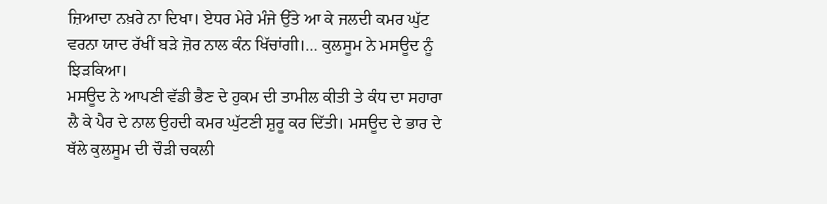ਜ਼ਿਆਦਾ ਨਖ਼ਰੇ ਨਾ ਦਿਖਾ। ਏਧਰ ਮੇਰੇ ਮੰਜੇ ਉੱਤੇ ਆ ਕੇ ਜਲਦੀ ਕਮਰ ਘੁੱਟ ਵਰਨਾ ਯਾਦ ਰੱਖੀਂ ਬੜੇ ਜ਼ੋਰ ਨਾਲ ਕੰਨ ਖਿੱਚਾਂਗੀ।… ਕੁਲਸੂਮ ਨੇ ਮਸਊਦ ਨੂੰ ਝਿੜਕਿਆ।
ਮਸਊਦ ਨੇ ਆਪਣੀ ਵੱਡੀ ਭੈਣ ਦੇ ਹੁਕਮ ਦੀ ਤਾਮੀਲ ਕੀਤੀ ਤੇ ਕੰਧ ਦਾ ਸਹਾਰਾ ਲੈ ਕੇ ਪੈਰ ਦੇ ਨਾਲ ਉਹਦੀ ਕਮਰ ਘੁੱਟਣੀ ਸ਼ੁਰੂ ਕਰ ਦਿੱਤੀ। ਮਸਊਦ ਦੇ ਭਾਰ ਦੇ ਥੱਲੇ ਕੁਲਸੂਮ ਦੀ ਚੌੜੀ ਚਕਲੀ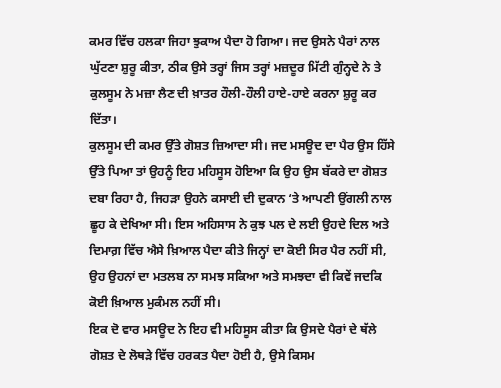ਕਮਰ ਵਿੱਚ ਹਲਕਾ ਜਿਹਾ ਝੁਕਾਅ ਪੈਦਾ ਹੋ ਗਿਆ। ਜਦ ਉਸਨੇ ਪੈਰਾਂ ਨਾਲ ਘੁੱਟਣਾ ਸ਼ੁਰੂ ਕੀਤਾ, ਠੀਕ ਉਸੇ ਤਰ੍ਹਾਂ ਜਿਸ ਤਰ੍ਹਾਂ ਮਜ਼ਦੂਰ ਮਿੱਟੀ ਗੁੰਨ੍ਹਦੇ ਨੇ ਤੇ ਕੁਲਸੂਮ ਨੇ ਮਜ਼ਾ ਲੈਣ ਦੀ ਖ਼ਾਤਰ ਹੌਲੀ-ਹੌਲੀ ਹਾਏ-ਹਾਏ ਕਰਨਾ ਸ਼ੁਰੂ ਕਰ ਦਿੱਤਾ।
ਕੁਲਸੂਮ ਦੀ ਕਮਰ ਉੱਤੇ ਗੋਸ਼ਤ ਜ਼ਿਆਦਾ ਸੀ। ਜਦ ਮਸਊਦ ਦਾ ਪੈਰ ਉਸ ਹਿੱਸੇ ਉੱਤੇ ਪਿਆ ਤਾਂ ਉਹਨੂੰ ਇਹ ਮਹਿਸੂਸ ਹੋਇਆ ਕਿ ਉਹ ਉਸ ਬੱਕਰੇ ਦਾ ਗੋਸ਼ਤ ਦਬਾ ਰਿਹਾ ਹੈ, ਜਿਹੜਾ ਉਹਨੇ ਕਸਾਈ ਦੀ ਦੁਕਾਨ ‘ਤੇ ਆਪਣੀ ਉਂਗਲੀ ਨਾਲ ਛੂਹ ਕੇ ਦੇਖਿਆ ਸੀ। ਇਸ ਅਹਿਸਾਸ ਨੇ ਕੁਝ ਪਲ ਦੇ ਲਈ ਉਹਦੇ ਦਿਲ ਅਤੇ ਦਿਮਾਗ਼ ਵਿੱਚ ਐਸੇ ਖ਼ਿਆਲ ਪੈਦਾ ਕੀਤੇ ਜਿਨ੍ਹਾਂ ਦਾ ਕੋਈ ਸਿਰ ਪੈਰ ਨਹੀਂ ਸੀ, ਉਹ ਉਹਨਾਂ ਦਾ ਮਤਲਬ ਨਾ ਸਮਝ ਸਕਿਆ ਅਤੇ ਸਮਝਦਾ ਵੀ ਕਿਵੇਂ ਜਦਕਿ ਕੋਈ ਖ਼ਿਆਲ ਮੁਕੰਮਲ ਨਹੀਂ ਸੀ।
ਇਕ ਦੋ ਵਾਰ ਮਸਊਦ ਨੇ ਇਹ ਵੀ ਮਹਿਸੂਸ ਕੀਤਾ ਕਿ ਉਸਦੇ ਪੈਰਾਂ ਦੇ ਥੱਲੇ ਗੋਸ਼ਤ ਦੇ ਲੋਥੜੇ ਵਿੱਚ ਹਰਕਤ ਪੈਦਾ ਹੋਈ ਹੈ, ਉਸੇ ਕਿਸਮ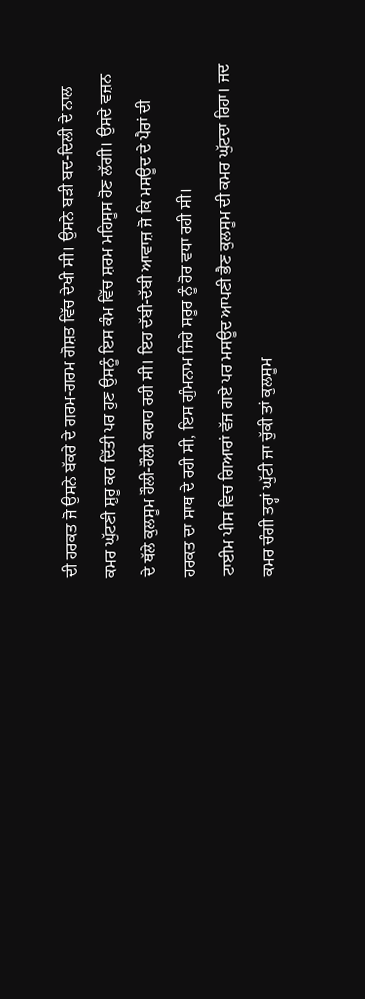ਦੀ ਹਰਕਤ ਜੋ ਉਸਨੇ ਬੱਕਰੇ ਦੇ ਗਰਮ-ਗਰਮ ਗੋਸ਼ਤ ਵਿੱਚ ਦੇਖੀ ਸੀ। ਉਸਨੇ ਬੜੀ ਬਦ-ਦਿਲੀ ਦੇ ਨਾਲ ਕਮਰ ਘੁੱਟਣੀ ਸ਼ੁਰੂ ਕਰ ਦਿੱਤੀ ਪਰ ਹੁਣ ਉਸਨੂੰ ਇਸ ਕੰਮ ਵਿੱਚ ਸ਼ਰਮ ਮਹਿਸੂਸ ਹੋਣ ਲੱਗੀ। ਉਸਦੇ ਵਜ਼ਨ ਦੇ ਥੱਲੇ ਕੁਲਸੂਮ ਹੌਲੀ-ਹੌਲੀ ਕਰਾਹ ਰਹੀ ਸੀ। ਇਹ ਦੱਬੀ-ਦੱਬੀ ਆਵਾਜ਼ ਜੋ ਕਿ ਮਸਊਦ ਦੇ ਪੈਰਾਂ ਦੀ ਹਰਕਤ ਦਾ ਸਾਥ ਦੇ ਰਹੀ ਸੀ, ਇਸ ਗੁੰਮਨਾਮ ਜਿਹੇ ਸਰੂਰ ਨੂੰ ਹੋਰ ਵਧਾ ਰਹੀ ਸੀ।
ਟਾਈਮ ਪੀਸ ਵਿਚ ਗਿਆਰਾਂ ਵੱਜ ਗਏ ਪਰ ਮਸਊਦ ਆਪਣੀ ਭੈਣ ਕੁਲਸੂਮ ਦੀ ਕਮਰ ਘੁੱਟਦਾ ਰਿਹਾ। ਜਦ ਕਮਰ ਚੰਗੀ ਤਰ੍ਹਾਂ ਘੁੱਟੀ ਜਾ ਚੁੱਕੀ ਤਾਂ ਕੁਲਸੂਮ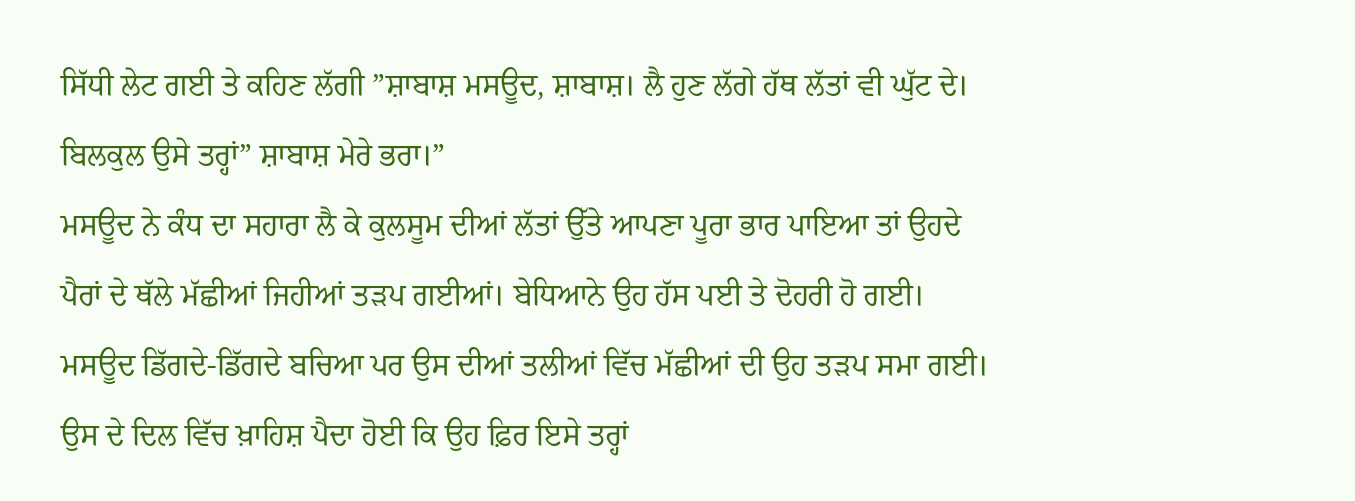ਸਿੱਧੀ ਲੇਟ ਗਈ ਤੇ ਕਹਿਣ ਲੱਗੀ ”ਸ਼ਾਬਾਸ਼ ਮਸਊਦ, ਸ਼ਾਬਾਸ਼। ਲੈ ਹੁਣ ਲੱਗੇ ਹੱਥ ਲੱਤਾਂ ਵੀ ਘੁੱਟ ਦੇ। ਬਿਲਕੁਲ ਉਸੇ ਤਰ੍ਹਾਂ” ਸ਼ਾਬਾਸ਼ ਮੇਰੇ ਭਰਾ।”
ਮਸਊਦ ਨੇ ਕੰਧ ਦਾ ਸਹਾਰਾ ਲੈ ਕੇ ਕੁਲਸੂਮ ਦੀਆਂ ਲੱਤਾਂ ਉੱਤੇ ਆਪਣਾ ਪੂਰਾ ਭਾਰ ਪਾਇਆ ਤਾਂ ਉਹਦੇ ਪੈਰਾਂ ਦੇ ਥੱਲੇ ਮੱਛੀਆਂ ਜਿਹੀਆਂ ਤੜਪ ਗਈਆਂ। ਬੇਧਿਆਨੇ ਉਹ ਹੱਸ ਪਈ ਤੇ ਦੋਹਰੀ ਹੋ ਗਈ। ਮਸਊਦ ਡਿੱਗਦੇ-ਡਿੱਗਦੇ ਬਚਿਆ ਪਰ ਉਸ ਦੀਆਂ ਤਲੀਆਂ ਵਿੱਚ ਮੱਛੀਆਂ ਦੀ ਉਹ ਤੜਪ ਸਮਾ ਗਈ। ਉਸ ਦੇ ਦਿਲ ਵਿੱਚ ਖ਼ਾਹਿਸ਼ ਪੈਦਾ ਹੋਈ ਕਿ ਉਹ ਫ਼ਿਰ ਇਸੇ ਤਰ੍ਹਾਂ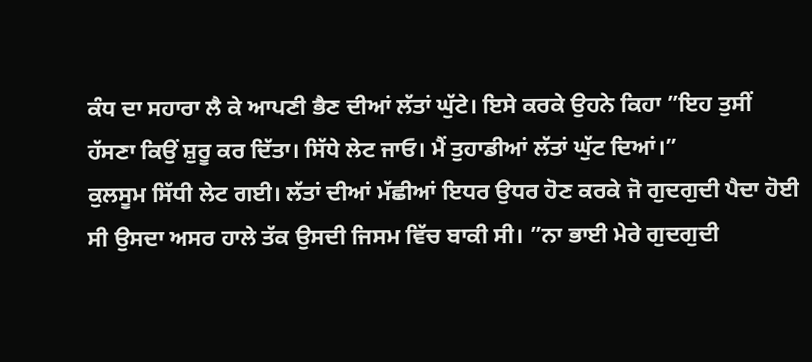ਕੰਧ ਦਾ ਸਹਾਰਾ ਲੈ ਕੇ ਆਪਣੀ ਭੈਣ ਦੀਆਂ ਲੱਤਾਂ ਘੁੱਟੇ। ਇਸੇ ਕਰਕੇ ਉਹਨੇ ਕਿਹਾ ”ਇਹ ਤੁਸੀਂ ਹੱਸਣਾ ਕਿਉਂ ਸ਼ੁਰੂ ਕਰ ਦਿੱਤਾ। ਸਿੱਧੇ ਲੇਟ ਜਾਓ। ਮੈਂ ਤੁਹਾਡੀਆਂ ਲੱਤਾਂ ਘੁੱਟ ਦਿਆਂ।”
ਕੁਲਸੂਮ ਸਿੱਧੀ ਲੇਟ ਗਈ। ਲੱਤਾਂ ਦੀਆਂ ਮੱਛੀਆਂ ਇਧਰ ਉਧਰ ਹੋਣ ਕਰਕੇ ਜੋ ਗੁਦਗੁਦੀ ਪੈਦਾ ਹੋਈ ਸੀ ਉਸਦਾ ਅਸਰ ਹਾਲੇ ਤੱਕ ਉਸਦੀ ਜਿਸਮ ਵਿੱਚ ਬਾਕੀ ਸੀ। ”ਨਾ ਭਾਈ ਮੇਰੇ ਗੁਦਗੁਦੀ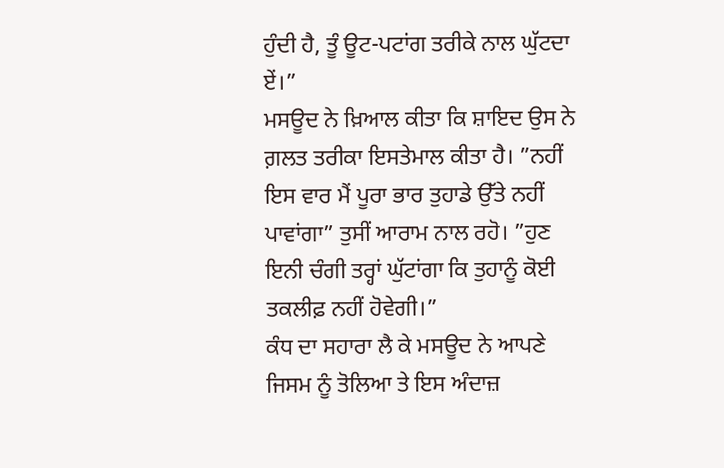ਹੁੰਦੀ ਹੈ, ਤੂੰ ਊਟ-ਪਟਾਂਗ ਤਰੀਕੇ ਨਾਲ ਘੁੱਟਦਾ ਏਂ।”
ਮਸਊਦ ਨੇ ਖ਼ਿਆਲ ਕੀਤਾ ਕਿ ਸ਼ਾਇਦ ਉਸ ਨੇ ਗ਼ਲਤ ਤਰੀਕਾ ਇਸਤੇਮਾਲ ਕੀਤਾ ਹੈ। ”ਨਹੀਂ ਇਸ ਵਾਰ ਮੈਂ ਪੂਰਾ ਭਾਰ ਤੁਹਾਡੇ ਉੱਤੇ ਨਹੀਂ ਪਾਵਾਂਗਾ” ਤੁਸੀਂ ਆਰਾਮ ਨਾਲ ਰਹੋ। ”ਹੁਣ ਇਨੀ ਚੰਗੀ ਤਰ੍ਹਾਂ ਘੁੱਟਾਂਗਾ ਕਿ ਤੁਹਾਨੂੰ ਕੋਈ ਤਕਲੀਫ਼ ਨਹੀਂ ਹੋਵੇਗੀ।”
ਕੰਧ ਦਾ ਸਹਾਰਾ ਲੈ ਕੇ ਮਸਊਦ ਨੇ ਆਪਣੇ ਜਿਸਮ ਨੂੰ ਤੋਲਿਆ ਤੇ ਇਸ ਅੰਦਾਜ਼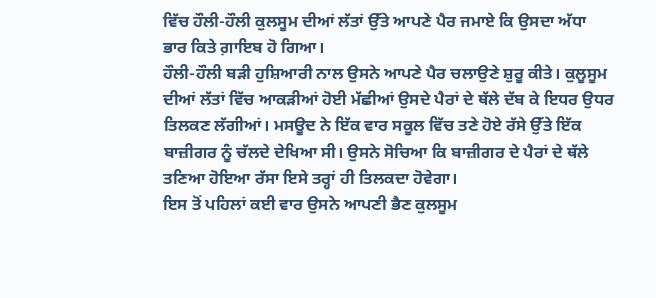ਵਿੱਚ ਹੌਲੀ-ਹੌਲੀ ਕੁਲਸੂਮ ਦੀਆਂ ਲੱਤਾਂ ਉੱਤੇ ਆਪਣੇ ਪੈਰ ਜਮਾਏ ਕਿ ਉਸਦਾ ਅੱਧਾ ਭਾਰ ਕਿਤੇ ਗ਼ਾਇਬ ਹੋ ਗਿਆ।
ਹੌਲੀ-ਹੌਲੀ ਬੜੀ ਹੁਸ਼ਿਆਰੀ ਨਾਲ ਉਸਨੇ ਆਪਣੇ ਪੈਰ ਚਲਾਉਣੇ ਸ਼ੁਰੂ ਕੀਤੇ। ਕੁਲੂਸੂਮ ਦੀਆਂ ਲੱਤਾਂ ਵਿੱਚ ਆਕੜੀਆਂ ਹੋਈ ਮੱਛੀਆਂ ਉਸਦੇ ਪੈਰਾਂ ਦੇ ਥੱਲੇ ਦੱਬ ਕੇ ਇਧਰ ਉਧਰ ਤਿਲਕਣ ਲੱਗੀਆਂ। ਮਸਊਦ ਨੇ ਇੱਕ ਵਾਰ ਸਕੂਲ ਵਿੱਚ ਤਣੇ ਹੋਏ ਰੱਸੇ ਉੱਤੇ ਇੱਕ ਬਾਜ਼ੀਗਰ ਨੂੰ ਚੱਲਦੇ ਦੇਖਿਆ ਸੀ। ਉਸਨੇ ਸੋਚਿਆ ਕਿ ਬਾਜ਼ੀਗਰ ਦੇ ਪੈਰਾਂ ਦੇ ਥੱਲੇ ਤਣਿਆ ਹੋਇਆ ਰੱਸਾ ਇਸੇ ਤਰ੍ਹਾਂ ਹੀ ਤਿਲਕਦਾ ਹੋਵੇਗਾ।
ਇਸ ਤੋਂ ਪਹਿਲਾਂ ਕਈ ਵਾਰ ਉਸਨੇ ਆਪਣੀ ਭੈਣ ਕੁਲਸੂਮ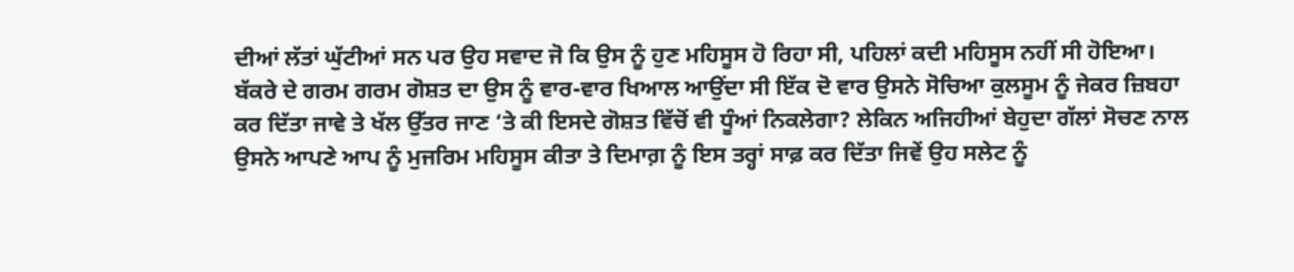ਦੀਆਂ ਲੱਤਾਂ ਘੁੱਟੀਆਂ ਸਨ ਪਰ ਉਹ ਸਵਾਦ ਜੋ ਕਿ ਉਸ ਨੂੰ ਹੁਣ ਮਹਿਸੂਸ ਹੋ ਰਿਹਾ ਸੀ, ਪਹਿਲਾਂ ਕਦੀ ਮਹਿਸੂਸ ਨਹੀਂ ਸੀ ਹੋਇਆ। ਬੱਕਰੇ ਦੇ ਗਰਮ ਗਰਮ ਗੋਸ਼ਤ ਦਾ ਉਸ ਨੂੰ ਵਾਰ-ਵਾਰ ਖਿਆਲ ਆਉਂਦਾ ਸੀ ਇੱਕ ਦੋ ਵਾਰ ਉਸਨੇ ਸੋਚਿਆ ਕੁਲਸੂਮ ਨੂੰ ਜੇਕਰ ਜ਼ਿਬਹਾ ਕਰ ਦਿੱਤਾ ਜਾਵੇ ਤੇ ਖੱਲ ਉੱਤਰ ਜਾਣ ‘ਤੇ ਕੀ ਇਸਦੇ ਗੋਸ਼ਤ ਵਿੱਚੋਂ ਵੀ ਧੂੰਆਂ ਨਿਕਲੇਗਾ? ਲੇਕਿਨ ਅਜਿਹੀਆਂ ਬੇਹੁਦਾ ਗੱਲਾਂ ਸੋਚਣ ਨਾਲ ਉਸਨੇ ਆਪਣੇ ਆਪ ਨੂੰ ਮੁਜਰਿਮ ਮਹਿਸੂਸ ਕੀਤਾ ਤੇ ਦਿਮਾਗ਼ ਨੂੰ ਇਸ ਤਰ੍ਹਾਂ ਸਾਫ਼ ਕਰ ਦਿੱਤਾ ਜਿਵੇਂ ਉਹ ਸਲੇਟ ਨੂੰ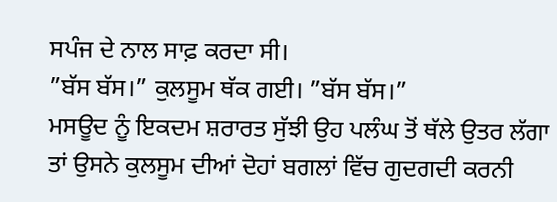ਸਪੰਜ ਦੇ ਨਾਲ ਸਾਫ਼ ਕਰਦਾ ਸੀ।
”ਬੱਸ ਬੱਸ।” ਕੁਲਸੂਮ ਥੱਕ ਗਈ। ”ਬੱਸ ਬੱਸ।”
ਮਸਊਦ ਨੂੰ ਇਕਦਮ ਸ਼ਰਾਰਤ ਸੁੱਝੀ ਉਹ ਪਲੰਘ ਤੋਂ ਥੱਲੇ ਉਤਰ ਲੱਗਾ ਤਾਂ ਉਸਨੇ ਕੁਲਸੂਮ ਦੀਆਂ ਦੋਹਾਂ ਬਗਲਾਂ ਵਿੱਚ ਗੁਦਗਦੀ ਕਰਨੀ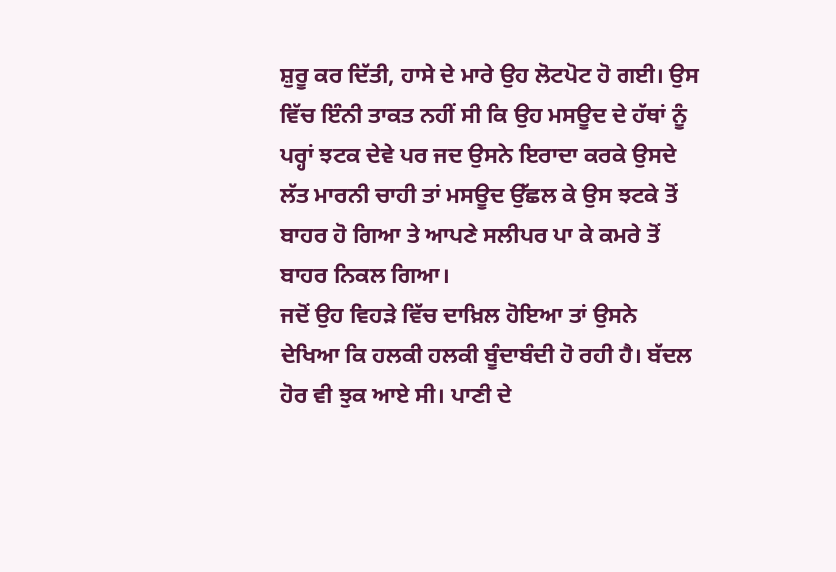ਸ਼ੁਰੂ ਕਰ ਦਿੱਤੀ, ਹਾਸੇ ਦੇ ਮਾਰੇ ਉਹ ਲੋਟਪੋਟ ਹੋ ਗਈ। ਉਸ ਵਿੱਚ ਇੰਨੀ ਤਾਕਤ ਨਹੀਂ ਸੀ ਕਿ ਉਹ ਮਸਊਦ ਦੇ ਹੱਥਾਂ ਨੂੰ ਪਰ੍ਹਾਂ ਝਟਕ ਦੇਵੇ ਪਰ ਜਦ ਉਸਨੇ ਇਰਾਦਾ ਕਰਕੇ ਉਸਦੇ ਲੱਤ ਮਾਰਨੀ ਚਾਹੀ ਤਾਂ ਮਸਊਦ ਉੱਛਲ ਕੇ ਉਸ ਝਟਕੇ ਤੋਂ ਬਾਹਰ ਹੋ ਗਿਆ ਤੇ ਆਪਣੇ ਸਲੀਪਰ ਪਾ ਕੇ ਕਮਰੇ ਤੋਂ ਬਾਹਰ ਨਿਕਲ ਗਿਆ।
ਜਦੋਂ ਉਹ ਵਿਹੜੇ ਵਿੱਚ ਦਾਖ਼ਿਲ ਹੋਇਆ ਤਾਂ ਉਸਨੇ ਦੇਖਿਆ ਕਿ ਹਲਕੀ ਹਲਕੀ ਬੂੰਦਾਬੰਦੀ ਹੋ ਰਹੀ ਹੈ। ਬੱਦਲ ਹੋਰ ਵੀ ਝੁਕ ਆਏ ਸੀ। ਪਾਣੀ ਦੇ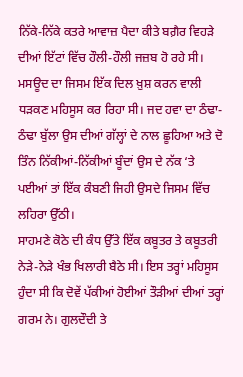ਨਿੱਕੇ-ਨਿੱਕੇ ਕਤਰੇ ਆਵਾਜ਼ ਪੈਦਾ ਕੀਤੇ ਬਗ਼ੈਰ ਵਿਹੜੇ ਦੀਆਂ ਇੱਟਾਂ ਵਿੱਚ ਹੌਲੀ-ਹੌਲੀ ਜਜ਼ਬ ਹੋ ਰਹੇ ਸੀ। ਮਸਊਦ ਦਾ ਜਿਸਮ ਇੱਕ ਦਿਲ ਖ਼ੁਸ਼ ਕਰਨ ਵਾਲੀ ਧੜਕਣ ਮਹਿਸੂਸ ਕਰ ਰਿਹਾ ਸੀ। ਜਦ ਹਵਾ ਦਾ ਠੰਢਾ-ਠੰਢਾ ਬੁੱਲਾ ਉਸ ਦੀਆਂ ਗੱਲ੍ਹਾਂ ਦੇ ਨਾਲ ਛੂਹਿਆ ਅਤੇ ਦੋ ਤਿੰਨ ਨਿੱਕੀਆਂ-ਨਿੱਕੀਆਂ ਬੂੰਦਾਂ ਉਸ ਦੇ ਨੱਕ ‘ਤੇ ਪਈਆਂ ਤਾਂ ਇੱਕ ਕੰਬਣੀ ਜਿਹੀ ਉਸਦੇ ਜਿਸਮ ਵਿੱਚ ਲਹਿਰਾ ਉੱਠੀ।
ਸਾਹਮਣੇ ਕੋਠੇ ਦੀ ਕੰਧ ਉੱਤੇ ਇੱਕ ਕਬੂਤਰ ਤੇ ਕਬੂਤਰੀ ਨੇੜੇ-ਨੇੜੇ ਖੰਭ ਖਿਲਾਰੀ ਬੈਠੇ ਸੀ। ਇਸ ਤਰ੍ਹਾਂ ਮਹਿਸੂਸ ਹੁੰਦਾ ਸੀ ਕਿ ਦੋਵੇਂ ਪੱਕੀਆਂ ਹੋਈਆਂ ਤੌੜੀਆਂ ਦੀਆਂ ਤਰ੍ਹਾਂ ਗਰਮ ਨੇ। ਗੁਲਦੌਦੀ ਤੇ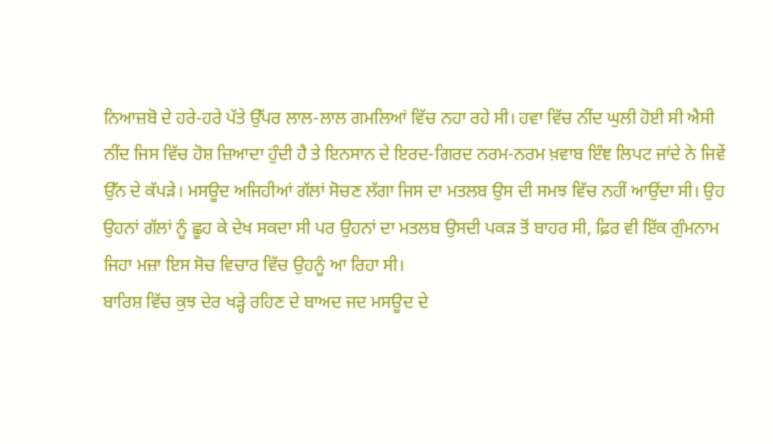ਨਿਆਜ਼ਬੋ ਦੇ ਹਰੇ-ਹਰੇ ਪੱਤੇ ਉੱਪਰ ਲਾਲ-ਲਾਲ ਗਮਲਿਆਂ ਵਿੱਚ ਨਹਾ ਰਹੇ ਸੀ। ਹਵਾ ਵਿੱਚ ਨੀਂਦ ਘੁਲੀ ਹੋਈ ਸੀ ਐਸੀ ਨੀਂਦ ਜਿਸ ਵਿੱਚ ਹੋਸ਼ ਜ਼ਿਆਦਾ ਹੁੰਦੀ ਹੈ ਤੇ ਇਨਸਾਨ ਦੇ ਇਰਦ-ਗਿਰਦ ਨਰਮ-ਨਰਮ ਖ਼ਵਾਬ ਇੰਞ ਲਿਪਟ ਜਾਂਦੇ ਨੇ ਜਿਵੇਂ ਉੱਨ ਦੇ ਕੱਪੜੇ। ਮਸਊਦ ਅਜਿਹੀਆਂ ਗੱਲਾਂ ਸੋਚਣ ਲੱਗਾ ਜਿਸ ਦਾ ਮਤਲਬ ਉਸ ਦੀ ਸਮਝ ਵਿੱਚ ਨਹੀਂ ਆਉਂਦਾ ਸੀ। ਉਹ ਉਹਨਾਂ ਗੱਲਾਂ ਨੂੰ ਛੂਹ ਕੇ ਦੇਖ ਸਕਦਾ ਸੀ ਪਰ ਉਹਨਾਂ ਦਾ ਮਤਲਬ ਉਸਦੀ ਪਕੜ ਤੋਂ ਬਾਹਰ ਸੀ, ਫ਼ਿਰ ਵੀ ਇੱਕ ਗੁੰਮਨਾਮ ਜਿਹਾ ਮਜ਼ਾ ਇਸ ਸੋਚ ਵਿਚਾਰ ਵਿੱਚ ਉਹਨੂੰ ਆ ਰਿਹਾ ਸੀ।
ਬਾਰਿਸ਼ ਵਿੱਚ ਕੁਝ ਦੇਰ ਖੜ੍ਹੇ ਰਹਿਣ ਦੇ ਬਾਅਦ ਜਦ ਮਸਊਦ ਦੇ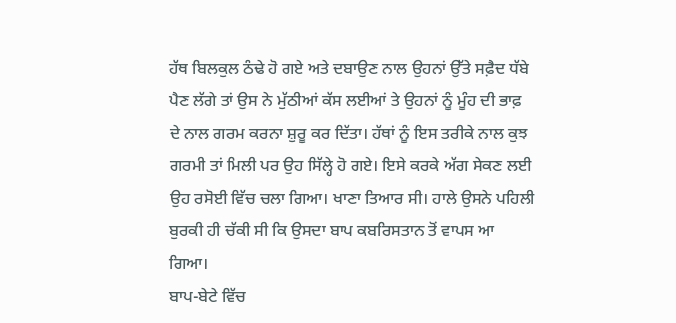ਹੱਥ ਬਿਲਕੁਲ ਠੰਢੇ ਹੋ ਗਏ ਅਤੇ ਦਬਾਉਣ ਨਾਲ ਉਹਨਾਂ ਉੱਤੇ ਸਫ਼ੈਦ ਧੱਬੇ ਪੈਣ ਲੱਗੇ ਤਾਂ ਉਸ ਨੇ ਮੁੱਠੀਆਂ ਕੱਸ ਲਈਆਂ ਤੇ ਉਹਨਾਂ ਨੂੰ ਮੂੰਹ ਦੀ ਭਾਫ਼ ਦੇ ਨਾਲ ਗਰਮ ਕਰਨਾ ਸ਼ੁਰੂ ਕਰ ਦਿੱਤਾ। ਹੱਥਾਂ ਨੂੰ ਇਸ ਤਰੀਕੇ ਨਾਲ ਕੁਝ ਗਰਮੀ ਤਾਂ ਮਿਲੀ ਪਰ ਉਹ ਸਿੱਲ੍ਹੇ ਹੋ ਗਏ। ਇਸੇ ਕਰਕੇ ਅੱਗ ਸੇਕਣ ਲਈ ਉਹ ਰਸੋਈ ਵਿੱਚ ਚਲਾ ਗਿਆ। ਖਾਣਾ ਤਿਆਰ ਸੀ। ਹਾਲੇ ਉਸਨੇ ਪਹਿਲੀ ਬੁਰਕੀ ਹੀ ਚੱਕੀ ਸੀ ਕਿ ਉਸਦਾ ਬਾਪ ਕਬਰਿਸਤਾਨ ਤੋਂ ਵਾਪਸ ਆ ਗਿਆ।
ਬਾਪ-ਬੇਟੇ ਵਿੱਚ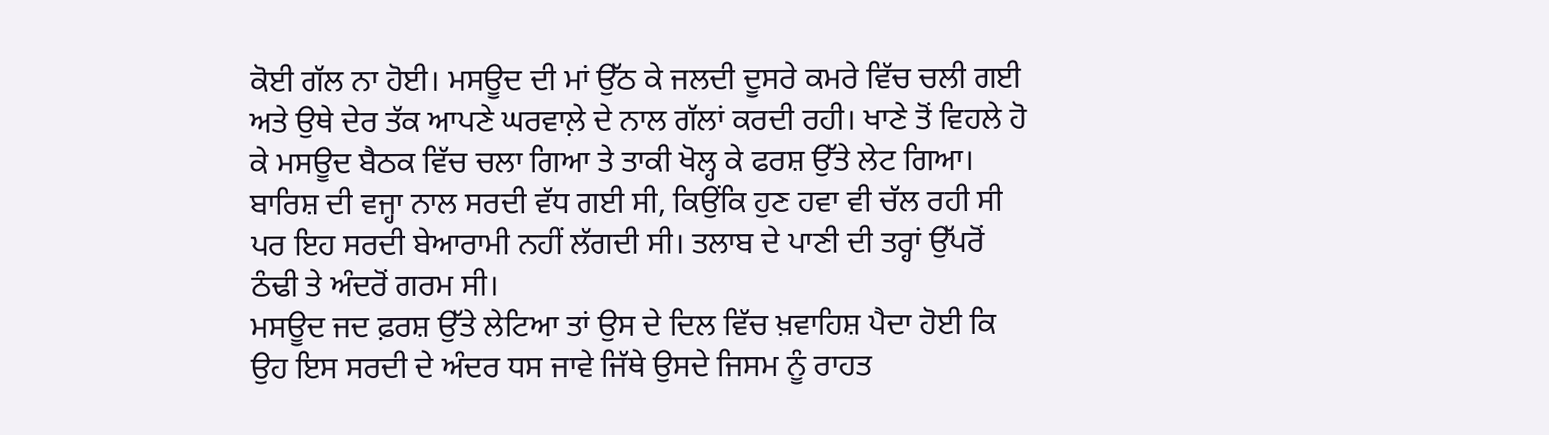ਕੋਈ ਗੱਲ ਨਾ ਹੋਈ। ਮਸਊਦ ਦੀ ਮਾਂ ਉੱਠ ਕੇ ਜਲਦੀ ਦੂਸਰੇ ਕਮਰੇ ਵਿੱਚ ਚਲੀ ਗਈ ਅਤੇ ਉਥੇ ਦੇਰ ਤੱਕ ਆਪਣੇ ਘਰਵਾਲ਼ੇ ਦੇ ਨਾਲ ਗੱਲਾਂ ਕਰਦੀ ਰਹੀ। ਖਾਣੇ ਤੋਂ ਵਿਹਲੇ ਹੋ ਕੇ ਮਸਊਦ ਬੈਠਕ ਵਿੱਚ ਚਲਾ ਗਿਆ ਤੇ ਤਾਕੀ ਖੋਲ੍ਹ ਕੇ ਫਰਸ਼ ਉੱਤੇ ਲੇਟ ਗਿਆ। ਬਾਰਿਸ਼ ਦੀ ਵਜ੍ਹਾ ਨਾਲ ਸਰਦੀ ਵੱਧ ਗਈ ਸੀ, ਕਿਉਂਕਿ ਹੁਣ ਹਵਾ ਵੀ ਚੱਲ ਰਹੀ ਸੀ ਪਰ ਇਹ ਸਰਦੀ ਬੇਆਰਾਮੀ ਨਹੀਂ ਲੱਗਦੀ ਸੀ। ਤਲਾਬ ਦੇ ਪਾਣੀ ਦੀ ਤਰ੍ਹਾਂ ਉੱਪਰੋਂ ਠੰਢੀ ਤੇ ਅੰਦਰੋਂ ਗਰਮ ਸੀ।
ਮਸਊਦ ਜਦ ਫ਼ਰਸ਼ ਉੱਤੇ ਲੇਟਿਆ ਤਾਂ ਉਸ ਦੇ ਦਿਲ ਵਿੱਚ ਖ਼ਵਾਹਿਸ਼ ਪੈਦਾ ਹੋਈ ਕਿ ਉਹ ਇਸ ਸਰਦੀ ਦੇ ਅੰਦਰ ਧਸ ਜਾਵੇ ਜਿੱਥੇ ਉਸਦੇ ਜਿਸਮ ਨੂੰ ਰਾਹਤ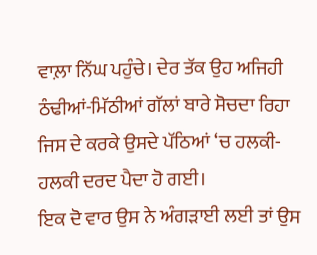ਵਾਲ਼ਾ ਨਿੱਘ ਪਹੁੰਚੇ। ਦੇਰ ਤੱਕ ਉਹ ਅਜਿਹੀ ਠੰਢੀਆਂ-ਮਿੱਠੀਆਂ ਗੱਲਾਂ ਬਾਰੇ ਸੋਚਦਾ ਰਿਹਾ ਜਿਸ ਦੇ ਕਰਕੇ ਉਸਦੇ ਪੱਠਿਆਂ ‘ਚ ਹਲਕੀ-ਹਲਕੀ ਦਰਦ ਪੈਦਾ ਹੋ ਗਈ।
ਇਕ ਦੋ ਵਾਰ ਉਸ ਨੇ ਅੰਗੜਾਈ ਲਈ ਤਾਂ ਉਸ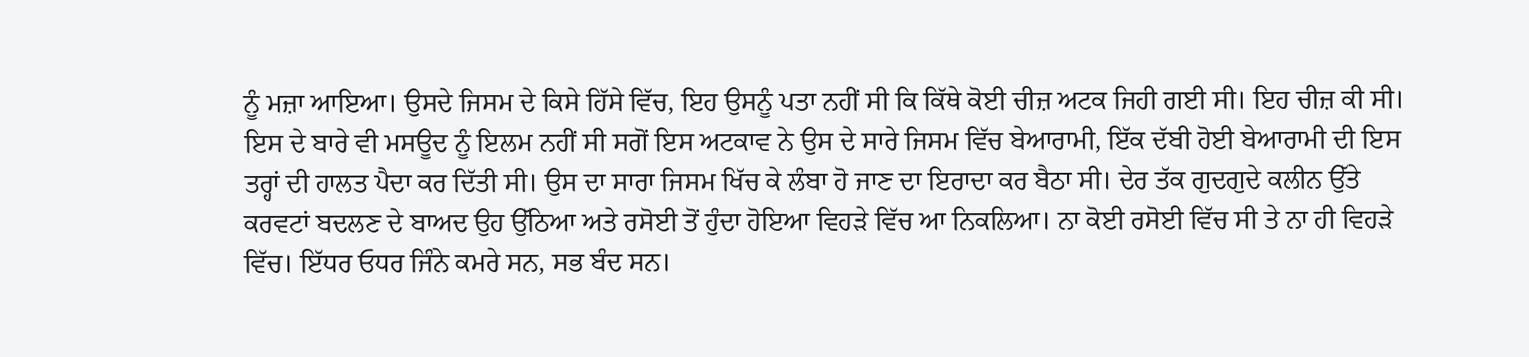ਨੂੰ ਮਜ਼ਾ ਆਇਆ। ਉਸਦੇ ਜਿਸਮ ਦੇ ਕਿਸੇ ਹਿੱਸੇ ਵਿੱਚ, ਇਹ ਉਸਨੂੰ ਪਤਾ ਨਹੀਂ ਸੀ ਕਿ ਕਿੱਥੇ ਕੋਈ ਚੀਜ਼ ਅਟਕ ਜਿਹੀ ਗਈ ਸੀ। ਇਹ ਚੀਜ਼ ਕੀ ਸੀ। ਇਸ ਦੇ ਬਾਰੇ ਵੀ ਮਸਊਦ ਨੂੰ ਇਲਮ ਨਹੀਂ ਸੀ ਸਗੋਂ ਇਸ ਅਟਕਾਵ ਨੇ ਉਸ ਦੇ ਸਾਰੇ ਜਿਸਮ ਵਿੱਚ ਬੇਆਰਾਮੀ, ਇੱਕ ਦੱਬੀ ਹੋਈ ਬੇਆਰਾਮੀ ਦੀ ਇਸ ਤਰ੍ਹਾਂ ਦੀ ਹਾਲਤ ਪੈਦਾ ਕਰ ਦਿੱਤੀ ਸੀ। ਉਸ ਦਾ ਸਾਰਾ ਜਿਸਮ ਖਿੱਚ ਕੇ ਲੰਬਾ ਹੋ ਜਾਣ ਦਾ ਇਰਾਦਾ ਕਰ ਬੈਠਾ ਸੀ। ਦੇਰ ਤੱਕ ਗੁਦਗੁਦੇ ਕਲੀਨ ਉੱਤੇ ਕਰਵਟਾਂ ਬਦਲਣ ਦੇ ਬਾਅਦ ਉਹ ਉੱਠਿਆ ਅਤੇ ਰਸੋਈ ਤੋਂ ਹੁੰਦਾ ਹੋਇਆ ਵਿਹੜੇ ਵਿੱਚ ਆ ਨਿਕਲਿਆ। ਨਾ ਕੋਈ ਰਸੋਈ ਵਿੱਚ ਸੀ ਤੇ ਨਾ ਹੀ ਵਿਹੜੇ ਵਿੱਚ। ਇੱਧਰ ਓਧਰ ਜਿੰਨੇ ਕਮਰੇ ਸਨ, ਸਭ ਬੰਦ ਸਨ।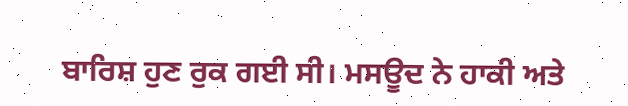ਬਾਰਿਸ਼ ਹੁਣ ਰੁਕ ਗਈ ਸੀ। ਮਸਊਦ ਨੇ ਹਾਕੀ ਅਤੇ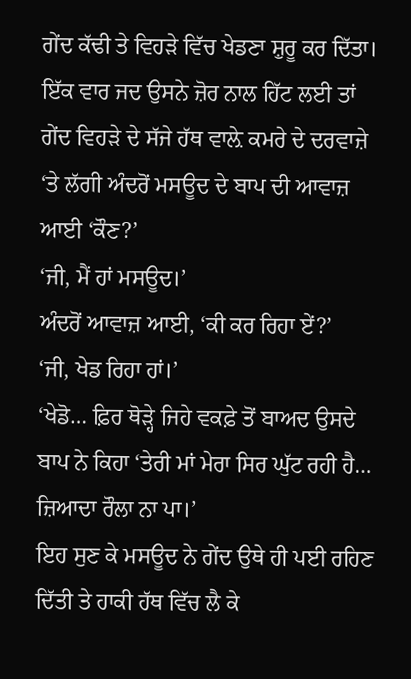ਗੇਂਦ ਕੱਢੀ ਤੇ ਵਿਹੜੇ ਵਿੱਚ ਖੇਡਣਾ ਸ਼ੁਰੂ ਕਰ ਦਿੱਤਾ। ਇੱਕ ਵਾਰ ਜਦ ਉਸਨੇ ਜ਼ੋਰ ਨਾਲ ਹਿੱਟ ਲਈ ਤਾਂ ਗੇਂਦ ਵਿਹੜੇ ਦੇ ਸੱਜੇ ਹੱਥ ਵਾਲ਼ੇ ਕਮਰੇ ਦੇ ਦਰਵਾਜ਼ੇ ‘ਤੇ ਲੱਗੀ ਅੰਦਰੋਂ ਮਸਊਦ ਦੇ ਬਾਪ ਦੀ ਆਵਾਜ਼ ਆਈ ‘ਕੌਣ?’
‘ਜੀ, ਮੈਂ ਹਾਂ ਮਸਊਦ।’
ਅੰਦਰੋਂ ਆਵਾਜ਼ ਆਈ, ‘ਕੀ ਕਰ ਰਿਹਾ ਏਂ?’
‘ਜੀ, ਖੇਡ ਰਿਹਾ ਹਾਂ।’
‘ਖੇਡੋ… ਫ਼ਿਰ ਥੋੜ੍ਹੇ ਜਿਹੇ ਵਕਫ਼ੇ ਤੋਂ ਬਾਅਦ ਉਸਦੇ ਬਾਪ ਨੇ ਕਿਹਾ ‘ਤੇਰੀ ਮਾਂ ਮੇਰਾ ਸਿਰ ਘੁੱਟ ਰਹੀ ਹੈ… ਜ਼ਿਆਦਾ ਰੌਲਾ ਨਾ ਪਾ।’
ਇਹ ਸੁਣ ਕੇ ਮਸਊਦ ਨੇ ਗੇਂਦ ਉਥੇ ਹੀ ਪਈ ਰਹਿਣ ਦਿੱਤੀ ਤੇ ਹਾਕੀ ਹੱਥ ਵਿੱਚ ਲੈ ਕੇ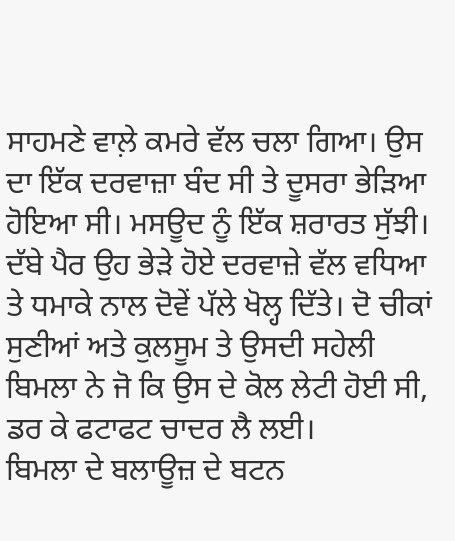ਸਾਹਮਣੇ ਵਾਲ਼ੇ ਕਮਰੇ ਵੱਲ ਚਲਾ ਗਿਆ। ਉਸ ਦਾ ਇੱਕ ਦਰਵਾਜ਼ਾ ਬੰਦ ਸੀ ਤੇ ਦੂਸਰਾ ਭੇੜਿਆ ਹੋਇਆ ਸੀ। ਮਸਊਦ ਨੂੰ ਇੱਕ ਸ਼ਰਾਰਤ ਸੁੱਝੀ। ਦੱਬੇ ਪੈਰ ਉਹ ਭੇੜੇ ਹੋਏ ਦਰਵਾਜ਼ੇ ਵੱਲ ਵਧਿਆ ਤੇ ਧਮਾਕੇ ਨਾਲ ਦੋਵੇਂ ਪੱਲੇ ਖੋਲ੍ਹ ਦਿੱਤੇ। ਦੋ ਚੀਕਾਂ ਸੁਣੀਆਂ ਅਤੇ ਕੁਲਸੂਮ ਤੇ ਉਸਦੀ ਸਹੇਲੀ ਬਿਮਲਾ ਨੇ ਜੋ ਕਿ ਉਸ ਦੇ ਕੋਲ ਲੇਟੀ ਹੋਈ ਸੀ, ਡਰ ਕੇ ਫਟਾਫਟ ਚਾਦਰ ਲੈ ਲਈ।
ਬਿਮਲਾ ਦੇ ਬਲਾਊਜ਼ ਦੇ ਬਟਨ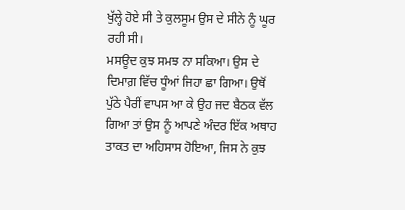ਖੁੱਲ੍ਹੇ ਹੋਏ ਸੀ ਤੇ ਕੁਲਸੂਮ ਉਸ ਦੇ ਸੀਨੇ ਨੂੰ ਘੂਰ ਰਹੀ ਸੀ।
ਮਸਊਦ ਕੁਝ ਸਮਝ ਨਾ ਸਕਿਆ। ਉਸ ਦੇ ਦਿਮਾਗ਼ ਵਿੱਚ ਧੂੰਆਂ ਜਿਹਾ ਛਾ ਗਿਆ। ਉਥੋਂ ਪੁੱਠੇ ਪੈਰੀਂ ਵਾਪਸ ਆ ਕੇ ਉਹ ਜਦ ਬੈਠਕ ਵੱਲ ਗਿਆ ਤਾਂ ਉਸ ਨੂੰ ਆਪਣੇ ਅੰਦਰ ਇੱਕ ਅਥਾਹ ਤਾਕਤ ਦਾ ਅਹਿਸਾਸ ਹੋਇਆ, ਜਿਸ ਨੇ ਕੁਝ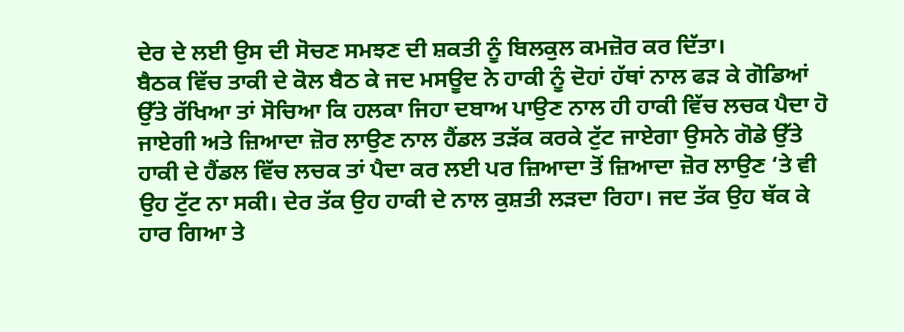ਦੇਰ ਦੇ ਲਈ ਉਸ ਦੀ ਸੋਚਣ ਸਮਝਣ ਦੀ ਸ਼ਕਤੀ ਨੂੰ ਬਿਲਕੁਲ ਕਮਜ਼ੋਰ ਕਰ ਦਿੱਤਾ।
ਬੈਠਕ ਵਿੱਚ ਤਾਕੀ ਦੇ ਕੋਲ ਬੈਠ ਕੇ ਜਦ ਮਸਊਦ ਨੇ ਹਾਕੀ ਨੂੰ ਦੋਹਾਂ ਹੱਥਾਂ ਨਾਲ ਫੜ ਕੇ ਗੋਡਿਆਂ ਉੱਤੇ ਰੱਖਿਆ ਤਾਂ ਸੋਚਿਆ ਕਿ ਹਲਕਾ ਜਿਹਾ ਦਬਾਅ ਪਾਉਣ ਨਾਲ ਹੀ ਹਾਕੀ ਵਿੱਚ ਲਚਕ ਪੈਦਾ ਹੋ ਜਾਏਗੀ ਅਤੇ ਜ਼ਿਆਦਾ ਜ਼ੋਰ ਲਾਉਣ ਨਾਲ ਹੈਂਡਲ ਤੜੱਕ ਕਰਕੇ ਟੁੱਟ ਜਾਏਗਾ ਉਸਨੇ ਗੋਡੇ ਉੱਤੇ ਹਾਕੀ ਦੇ ਹੈਂਡਲ ਵਿੱਚ ਲਚਕ ਤਾਂ ਪੈਦਾ ਕਰ ਲਈ ਪਰ ਜ਼ਿਆਦਾ ਤੋਂ ਜ਼ਿਆਦਾ ਜ਼ੋਰ ਲਾਉਣ ‘ਤੇ ਵੀ ਉਹ ਟੁੱਟ ਨਾ ਸਕੀ। ਦੇਰ ਤੱਕ ਉਹ ਹਾਕੀ ਦੇ ਨਾਲ ਕੁਸ਼ਤੀ ਲੜਦਾ ਰਿਹਾ। ਜਦ ਤੱਕ ਉਹ ਥੱਕ ਕੇ ਹਾਰ ਗਿਆ ਤੇ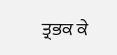ਤ੍ਰਭਕ ਕੇ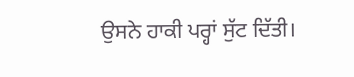ਉਸਨੇ ਹਾਕੀ ਪਰ੍ਹਾਂ ਸੁੱਟ ਦਿੱਤੀ।